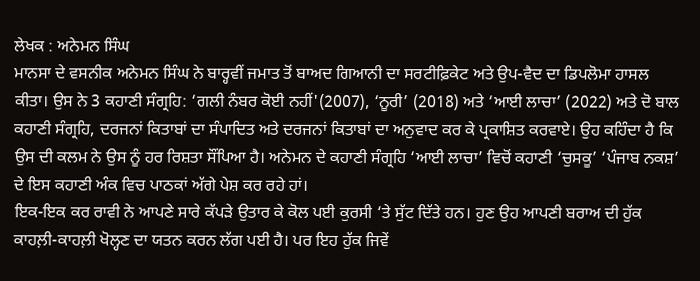ਲੇਖਕ : ਅਨੇਮਨ ਸਿੰਘ
ਮਾਨਸਾ ਦੇ ਵਸਨੀਕ ਅਨੇਮਨ ਸਿੰਘ ਨੇ ਬਾਰ੍ਹਵੀਂ ਜਮਾਤ ਤੋਂ ਬਾਅਦ ਗਿਆਨੀ ਦਾ ਸਰਟੀਫ਼ਿਕੇਟ ਅਤੇ ਉਪ-ਵੈਦ ਦਾ ਡਿਪਲੋਮਾ ਹਾਸਲ ਕੀਤਾ। ਉਸ ਨੇ 3 ਕਹਾਣੀ ਸੰਗ੍ਰਹਿ: ‘ਗਲੀ ਨੰਬਰ ਕੋਈ ਨਹੀਂ'(2007), ‘ਨੂਰੀ’ (2018) ਅਤੇ ‘ਆਈ ਲਾਚਾ’ (2022) ਅਤੇ ਦੋ ਬਾਲ ਕਹਾਣੀ ਸੰਗ੍ਰਹਿ, ਦਰਜਨਾਂ ਕਿਤਾਬਾਂ ਦਾ ਸੰਪਾਦਿਤ ਅਤੇ ਦਰਜਨਾਂ ਕਿਤਾਬਾਂ ਦਾ ਅਨੁਵਾਦ ਕਰ ਕੇ ਪ੍ਰਕਾਸ਼ਿਤ ਕਰਵਾਏ। ਉਹ ਕਹਿੰਦਾ ਹੈ ਕਿ ਉਸ ਦੀ ਕਲਮ ਨੇ ਉਸ ਨੂੰ ਹਰ ਰਿਸ਼ਤਾ ਸੌਂਪਿਆ ਹੈ। ਅਨੇਮਨ ਦੇ ਕਹਾਣੀ ਸੰਗ੍ਰਹਿ ‘ਆਈ ਲਾਚਾ’ ਵਿਚੋਂ ਕਹਾਣੀ ‘ਚੁਸਕੂ’ ‘ਪੰਜਾਬ ਨਕਸ਼’ ਦੇ ਇਸ ਕਹਾਣੀ ਅੰਕ ਵਿਚ ਪਾਠਕਾਂ ਅੱਗੇ ਪੇਸ਼ ਕਰ ਰਹੇ ਹਾਂ।
ਇਕ-ਇਕ ਕਰ ਰਾਵੀ ਨੇ ਆਪਣੇ ਸਾਰੇ ਕੱਪੜੇ ਉਤਾਰ ਕੇ ਕੋਲ ਪਈ ਕੁਰਸੀ ‘ਤੇ ਸੁੱਟ ਦਿੱਤੇ ਹਨ। ਹੁਣ ਉਹ ਆਪਣੀ ਬਰਾਅ ਦੀ ਹੁੱਕ ਕਾਹਲ਼ੀ-ਕਾਹਲ਼ੀ ਖੋਲ੍ਹਣ ਦਾ ਯਤਨ ਕਰਨ ਲੱਗ ਪਈ ਹੈ। ਪਰ ਇਹ ਹੁੱਕ ਜਿਵੇਂ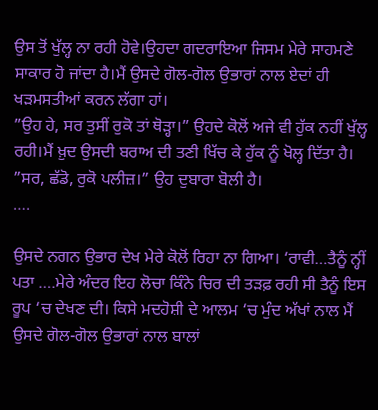ਉਸ ਤੋਂ ਖੁੱਲ੍ਹ ਨਾ ਰਹੀ ਹੋਵੇ।ਉਹਦਾ ਗਦਰਾਇਆ ਜਿਸਮ ਮੇਰੇ ਸਾਹਮਣੇ ਸਾਕਾਰ ਹੋ ਜਾਂਦਾ ਹੈ।ਮੈਂ ਉਸਦੇ ਗੋਲ-ਗੋਲ ਉਭਾਰਾਂ ਨਾਲ ਏਦਾਂ ਹੀ ਖੜਮਸਤੀਆਂ ਕਰਨ ਲੱਗਾ ਹਾਂ।
”ਉਹ ਹੇ, ਸਰ ਤੁਸੀਂ ਰੁਕੋ ਤਾਂ ਥੋੜ੍ਹਾ।” ਉਹਦੇ ਕੋਲੋਂ ਅਜੇ ਵੀ ਹੁੱਕ ਨਹੀਂ ਖੁੱਲ੍ਹ ਰਹੀ।ਮੈਂ ਖ਼ੁਦ ਉਸਦੀ ਬਰਾਅ ਦੀ ਤਣੀ ਖਿੱਚ ਕੇ ਹੁੱਕ ਨੂੰ ਖੋਲ੍ਹ ਦਿੱਤਾ ਹੈ। ”ਸਰ, ਛੱਡੋ, ਰੁਕੋ ਪਲੀਜ਼।” ਉਹ ਦੁਬਾਰਾ ਬੋਲੀ ਹੈ।
….

ਉਸਦੇ ਨਗਨ ਉਭਾਰ ਦੇਖ ਮੇਰੇ ਕੋਲੋਂ ਰਿਹਾ ਨਾ ਗਿਆ। ‘ਰਾਵੀ…ਤੈਨੂੰ ਨ੍ਹੀਂ ਪਤਾ ….ਮੇਰੇ ਅੰਦਰ ਇਹ ਲੋਚਾ ਕਿੰਨੇ ਚਿਰ ਦੀ ਤੜਫ਼ ਰਹੀ ਸੀ ਤੈਨੂੰ ਇਸ ਰੂਪ ‘ਚ ਦੇਖਣ ਦੀ। ਕਿਸੇ ਮਦਹੋਸ਼ੀ ਦੇ ਆਲਮ ‘ਚ ਮੁੰਦ ਅੱਖਾਂ ਨਾਲ ਮੈਂ ਉਸਦੇ ਗੋਲ-ਗੋਲ ਉਭਾਰਾਂ ਨਾਲ ਬਾਲਾਂ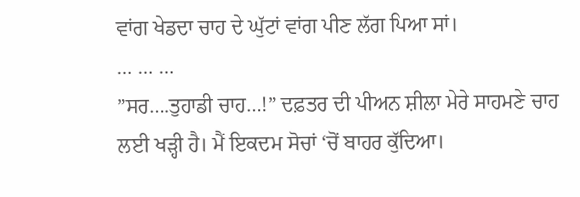ਵਾਂਗ ਖੇਡਦਾ ਚਾਹ ਦੇ ਘੁੱਟਾਂ ਵਾਂਗ ਪੀਣ ਲੱਗ ਪਿਆ ਸਾਂ।
… … …
”ਸਰ….ਤੁਹਾਡੀ ਚਾਹ…!” ਦਫ਼ਤਰ ਦੀ ਪੀਅਨ ਸ਼ੀਲਾ ਮੇਰੇ ਸਾਹਮਣੇ ਚਾਹ ਲਈ ਖੜ੍ਹੀ ਹੈ। ਮੈਂ ਇਕਦਮ ਸੋਚਾਂ ‘ਚੋਂ ਬਾਹਰ ਕੁੱਦਿਆ।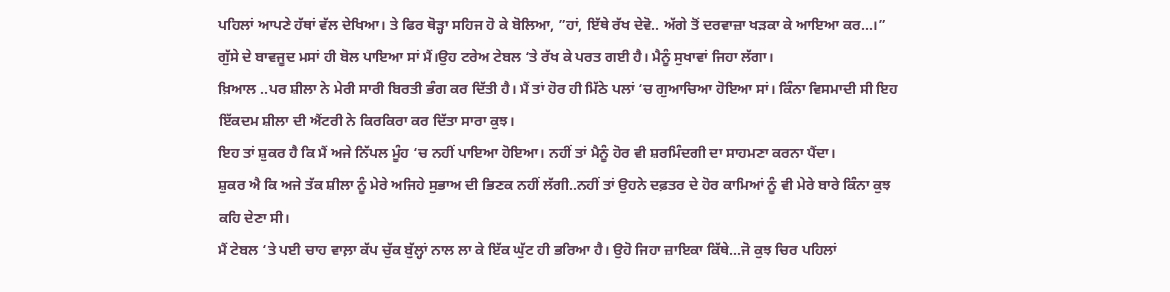ਪਹਿਲਾਂ ਆਪਣੇ ਹੱਥਾਂ ਵੱਲ ਦੇਖਿਆ। ਤੇ ਫਿਰ ਥੋੜ੍ਹਾ ਸਹਿਜ ਹੋ ਕੇ ਬੋਲਿਆ, ”ਹਾਂ, ਇੱਥੇ ਰੱਖ ਦੇਵੋ.. ਅੱਗੇ ਤੋਂ ਦਰਵਾਜ਼ਾ ਖੜਕਾ ਕੇ ਆਇਆ ਕਰ…।”
ਗੁੱਸੇ ਦੇ ਬਾਵਜੂਦ ਮਸਾਂ ਹੀ ਬੋਲ ਪਾਇਆ ਸਾਂ ਮੈਂ।ਉਹ ਟਰੇਅ ਟੇਬਲ ‘ਤੇ ਰੱਖ ਕੇ ਪਰਤ ਗਈ ਹੈ। ਮੈਨੂੰ ਸੁਖਾਵਾਂ ਜਿਹਾ ਲੱਗਾ।
ਖ਼ਿਆਲ ..ਪਰ ਸ਼ੀਲਾ ਨੇ ਮੇਰੀ ਸਾਰੀ ਬਿਰਤੀ ਭੰਗ ਕਰ ਦਿੱਤੀ ਹੈ। ਮੈਂ ਤਾਂ ਹੋਰ ਹੀ ਮਿੱਠੇ ਪਲਾਂ ‘ਚ ਗੁਆਚਿਆ ਹੋਇਆ ਸਾਂ। ਕਿੰਨਾ ਵਿਸਮਾਦੀ ਸੀ ਇਹ ਇੱਕਦਮ ਸ਼ੀਲਾ ਦੀ ਐਂਟਰੀ ਨੇ ਕਿਰਕਿਰਾ ਕਰ ਦਿੱਤਾ ਸਾਰਾ ਕੁਝ।
ਇਹ ਤਾਂ ਸ਼ੁਕਰ ਹੈ ਕਿ ਮੈਂ ਅਜੇ ਨਿੱਪਲ ਮੂੰਹ ‘ਚ ਨਹੀਂ ਪਾਇਆ ਹੋਇਆ। ਨਹੀਂ ਤਾਂ ਮੈਨੂੰ ਹੋਰ ਵੀ ਸ਼ਰਮਿੰਦਗੀ ਦਾ ਸਾਹਮਣਾ ਕਰਨਾ ਪੈਂਦਾ।
ਸ਼ੁਕਰ ਐ ਕਿ ਅਜੇ ਤੱਕ ਸ਼ੀਲਾ ਨੂੰ ਮੇਰੇ ਅਜਿਹੇ ਸੁਭਾਅ ਦੀ ਭਿਣਕ ਨਹੀਂ ਲੱਗੀ..ਨਹੀਂ ਤਾਂ ਉਹਨੇ ਦਫ਼ਤਰ ਦੇ ਹੋਰ ਕਾਮਿਆਂ ਨੂੰ ਵੀ ਮੇਰੇ ਬਾਰੇ ਕਿੰਨਾ ਕੁਝ ਕਹਿ ਦੇਣਾ ਸੀ।
ਮੈਂ ਟੇਬਲ ‘ਤੇ ਪਈ ਚਾਹ ਵਾਲ਼ਾ ਕੱਪ ਚੁੱਕ ਬੁੱਲ੍ਹਾਂ ਨਾਲ ਲਾ ਕੇ ਇੱਕ ਘੁੱਟ ਹੀ ਭਰਿਆ ਹੈ। ਉਹੋ ਜਿਹਾ ਜ਼ਾਇਕਾ ਕਿੱਥੇ…ਜੋ ਕੁਝ ਚਿਰ ਪਹਿਲਾਂ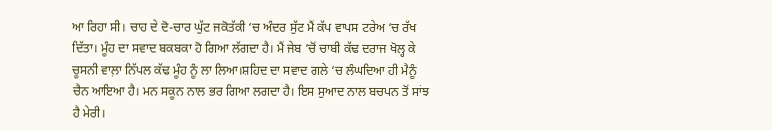ਆ ਰਿਹਾ ਸੀ। ਚਾਹ ਦੇ ਦੋ-ਚਾਰ ਘੁੱਟ ਜਕੋਤੱਕੀ ‘ਚ ਅੰਦਰ ਸੁੱਟ ਮੈਂ ਕੱਪ ਵਾਪਸ ਟਰੇਅ ‘ਚ ਰੱਖ ਦਿੱਤਾ। ਮੂੰਹ ਦਾ ਸਵਾਦ ਬਕਬਕਾ ਹੋ ਗਿਆ ਲੱਗਦਾ ਹੈ। ਮੈਂ ਜੇਬ ‘ਚੋਂ ਚਾਬੀ ਕੱਢ ਦਰਾਜ ਖੋਲ੍ਹ ਕੇ ਚੂਸਨੀ ਵਾਲ਼ਾ ਨਿੱਪਲ ਕੱਢ ਮੂੰਹ ਨੂੰ ਲਾ ਲਿਆ।ਸ਼ਹਿਦ ਦਾ ਸਵਾਦ ਗਲੇ ‘ਚ ਲੰਘਦਿਆ ਹੀ ਮੈਨੂੰ ਚੈਨ ਆਇਆ ਹੈ। ਮਨ ਸਕੂਨ ਨਾਲ ਭਰ ਗਿਆ ਲਗਦਾ ਹੈ। ਇਸ ਸੁਆਦ ਨਾਲ ਬਚਪਨ ਤੋਂ ਸਾਂਝ ਹੈ ਮੇਰੀ।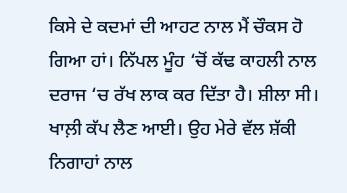ਕਿਸੇ ਦੇ ਕਦਮਾਂ ਦੀ ਆਹਟ ਨਾਲ ਮੈਂ ਚੌਕਸ ਹੋ ਗਿਆ ਹਾਂ। ਨਿੱਪਲ ਮੂੰਹ ‘ਚੋਂ ਕੱਢ ਕਾਹਲੀ ਨਾਲ ਦਰਾਜ ‘ਚ ਰੱਖ ਲਾਕ ਕਰ ਦਿੱਤਾ ਹੈ। ਸ਼ੀਲਾ ਸੀ। ਖਾਲ਼ੀ ਕੱਪ ਲੈਣ ਆਈ। ਉਹ ਮੇਰੇ ਵੱਲ ਸ਼ੱਕੀ ਨਿਗਾਹਾਂ ਨਾਲ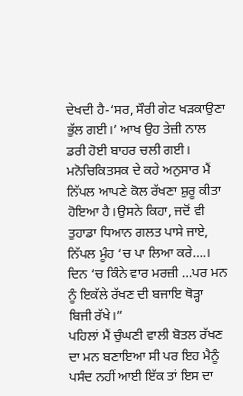ਦੇਖਦੀ ਹੈ-‘ਸਰ, ਸੌਰੀ ਗੇਟ ਖੜਕਾਉਣਾ ਭੁੱਲ ਗਈ।’ ਆਖ ਉਹ ਤੇਜ਼ੀ ਨਾਲ ਡਰੀ ਹੋਈ ਬਾਹਰ ਚਲੀ ਗਈ।
ਮਨੋਚਿਕਿਤਸਕ ਦੇ ਕਹੇ ਅਨੁਸਾਰ ਮੈਂ ਨਿੱਪਲ ਆਪਣੇ ਕੋਲ ਰੱਖਣਾ ਸ਼ੁਰੂ ਕੀਤਾ ਹੋਇਆ ਹੈ।ਉਸਨੇ ਕਿਹਾ, ਜਦੋਂ ਵੀ ਤੁਹਾਡਾ ਧਿਆਨ ਗਲਤ ਪਾਸੇ ਜਾਏ, ਨਿੱਪਲ ਮੂੰਹ ‘ਚ ਪਾ ਲਿਆ ਕਰੇ….। ਦਿਨ ‘ਚ ਕਿੰਨੇ ਵਾਰ ਮਰਜ਼ੀ …ਪਰ ਮਨ ਨੂੰ ਇਕੱਲੇ ਰੱਖਣ ਦੀ ਬਜਾਇ ਥੋੜ੍ਹਾ ਬਿਜੀ ਰੱਖੇ।”
ਪਹਿਲਾਂ ਮੈਂ ਚੁੰਘਣੀ ਵਾਲੀ ਬੋਤਲ ਰੱਖਣ ਦਾ ਮਨ ਬਣਾਇਆ ਸੀ ਪਰ ਇਹ ਮੈਨੂੰ ਪਸੰਦ ਨਹੀਂ ਆਈ ਇੱਕ ਤਾਂ ਇਸ ਦਾ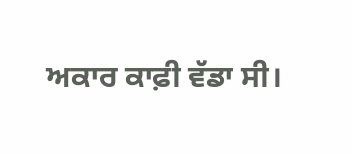ਅਕਾਰ ਕਾਫ਼ੀ ਵੱਡਾ ਸੀ।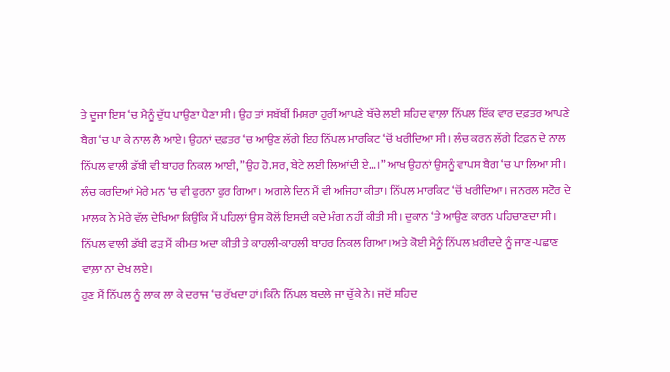ਤੇ ਦੂਜਾ ਇਸ ‘ਚ ਮੈਨੂੰ ਦੁੱਧ ਪਾਉਣਾ ਪੈਣਾ ਸੀ। ਉਹ ਤਾਂ ਸਬੱਬੀਂ ਮਿਸ਼ਰਾ ਹੁਰੀਂ ਆਪਣੇ ਬੱਚੇ ਲਈ ਸ਼ਹਿਦ ਵਾਲ਼ਾ ਨਿੱਪਲ ਇੱਕ ਵਾਰ ਦਫ਼ਤਰ ਆਪਣੇ ਬੈਗ ‘ਚ ਪਾ ਕੇ ਨਾਲ ਲੈ ਆਏ। ਉਹਨਾਂ ਦਫ਼ਤਰ ‘ਚ ਆਉਣ ਲੱਗੇ ਇਹ ਨਿੱਪਲ ਮਾਰਕਿਟ ‘ਚੋਂ ਖਰੀਦਿਆ ਸੀ। ਲੰਚ ਕਰਨ ਲੱਗੇ ਟਿਫ਼ਨ ਦੇ ਨਾਲ ਨਿੱਪਲ ਵਾਲੀ ਡੱਬੀ ਵੀ ਬਾਹਰ ਨਿਕਲ ਆਈ, ”ਉਹ ਹੋ.ਸਰ, ਬੇਟੇ ਲਈ ਲਿਆਂਦੀ ਏ…।” ਆਖ ਉਹਨਾਂ ਉਸਨੂੰ ਵਾਪਸ ਬੈਗ ‘ਚ ਪਾ ਲਿਆ ਸੀ।
ਲੰਚ ਕਰਦਿਆਂ ਮੇਰੇ ਮਨ ‘ਚ ਵੀ ਫੁਰਨਾ ਫੁਰ ਗਿਆ। ਅਗਲੇ ਦਿਨ ਮੈਂ ਵੀ ਅਜਿਹਾ ਕੀਤਾ। ਨਿੱਪਲ ਮਾਰਕਿਟ ‘ਚੋਂ ਖਰੀਦਿਆ। ਜਨਰਲ ਸਟੋਰ ਦੇ ਮਾਲਕ ਨੇ ਮੇਰੇ ਵੱਲ ਦੇਖਿਆ ਕਿਉਂਕਿ ਮੈਂ ਪਹਿਲਾਂ ਉਸ ਕੋਲੋਂ ਇਸਦੀ ਕਦੇ ਮੰਗ ਨਹੀਂ ਕੀਤੀ ਸੀ। ਦੁਕਾਨ ‘ਤੇ ਆਉਣ ਕਾਰਨ ਪਹਿਚਾਣਦਾ ਸੀ। ਨਿੱਪਲ ਵਾਲੀ ਡੱਬੀ ਫੜ ਮੈਂ ਕੀਮਤ ਅਦਾ ਕੀਤੀ ਤੇ ਕਾਹਲੀ-ਕਾਹਲੀ ਬਾਹਰ ਨਿਕਲ ਗਿਆ।ਅਤੇ ਕੋਈ ਮੈਨੂੰ ਨਿੱਪਲ ਖ਼ਰੀਦਦੇ ਨੂੰ ਜਾਣ-ਪਛਾਣ ਵਾਲ਼ਾ ਨਾ ਦੇਖ ਲਏ।
ਹੁਣ ਮੈਂ ਨਿੱਪਲ ਨੂੰ ਲਾਕ ਲਾ ਕੇ ਦਰਾਜ ‘ਚ ਰੱਖਦਾ ਹਾਂ।ਕਿੰਨੇ ਨਿੱਪਲ ਬਦਲੇ ਜਾ ਚੁੱਕੇ ਨੇ। ਜਦੋਂ ਸ਼ਹਿਦ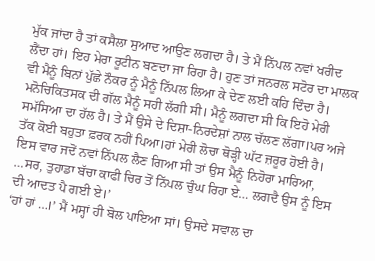ਮੁੱਕ ਜਾਂਦਾ ਹੈ ਤਾਂ ਕਸੈਲਾ ਸੁਆਦ ਆਉਣ ਲਗਦਾ ਹੈ। ਤੇ ਮੈਂ ਨਿੱਪਲ ਨਵਾਂ ਖਰੀਦ ਲੈਂਦਾ ਹਾਂ। ਇਹ ਮੇਰਾ ਰੂਟੀਨ ਬਣਦਾ ਜਾ ਰਿਹਾ ਹੈ। ਹੁਣ ਤਾਂ ਜਨਰਲ ਸਟੋਰ ਦਾ ਮਾਲਕ ਵੀ ਮੈਨੂੰ ਬਿਨਾਂ ਪੁੱਛੇ ਨੌਕਰ ਨੂੰ ਮੈਨੂੰ ਨਿੱਪਲ ਲਿਆ ਕੇ ਦੇਣ ਲਈ ਕਹਿ ਦਿੰਦਾ ਹੈ।
ਮਨੋਚਿਕਿਤਸਕ ਦੀ ਗੱਲ ਮੈਨੂੰ ਸਹੀ ਲੱਗੀ ਸੀ। ਮੈਨੂੰ ਲਗਦਾ ਸੀ ਕਿ ਇਹੋ ਮੇਰੀ ਸਮੱਸਿਆ ਦਾ ਹੱਲ ਹੈ। ਤੇ ਮੈਂ ਉਸੇ ਦੇ ਦਿਸ਼ਾ-ਨਿਰਦੇਸ਼ਾਂ ਨਾਲ ਚੱਲਣ ਲੱਗਾ।ਪਰ ਅਜੇ ਤੱਕ ਕੋਈ ਬਹੁਤਾ ਫ਼ਰਕ ਨਹੀਂ ਪਿਆ।ਹਾਂ ਮੇਰੀ ਲੋਚਾ ਥੋੜ੍ਹੀ ਘੱਟ ਜ਼ਰੂਰ ਹੋਈ ਹੈ।
ਇਸ ਵਾਰ ਜਦੋਂ ਨਵਾਂ ਨਿੱਪਲ ਲੈਣ ਗਿਆ ਸੀ ਤਾਂ ਉਸ ਮੈਨੂੰ ਨਿਹੋਰਾ ਮਾਰਿਆ, …ਸਰ, ਤੁਹਾਡਾ ਬੱਚਾ ਕਾਫੀ ਚਿਰ ਤੋਂ ਨਿੱਪਲ ਚੁੰਘ ਰਿਹਾ ਏ… ਲਗਦੈ ਉਸ ਨੂੰ ਇਸ ਦੀ ਆਦਤ ਪੈ ਗਈ ਏ।’
‘ਹਾਂ ਹਾਂ …।’ ਮੈਂ ਮਸ੍ਹਾਂ ਹੀ ਬੋਲ ਪਾਇਆ ਸਾਂ। ਉਸਦੇ ਸਵਾਲ ਦਾ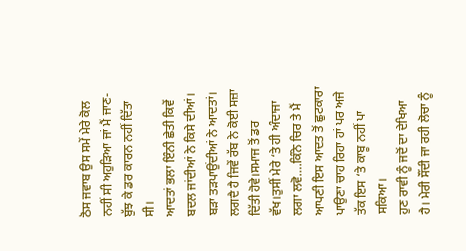ਠੋਸ ਜਵਾਬ ਉਸ ਸਮੇਂ ਮੇਰੇ ਕੋਲ ਨਹੀਂ ਸੀ ਅਹੁੜਿਆ ਜਾਂ ਮੈਂ ਜਾਣ-ਬੁੱਝ ਕੇ ਡਰ ਕਾਰਨ ਨਹੀਂ ਦਿੱਤਾ ਸੀ।
ਆਦਤਾਂ ਭਲਾ ਇੰਨੀ ਛੇਤੀ ਕਿਵੇਂ ਬਦਲ ਜਾਂਦੀਆਂ ਨੇ ਕਿਸੇ ਦੀਆਂ। ਬੜਾ ਤੜਪਾਉਂਦੀਆਂ ਨੇ ਆਦਤਾਂ। ਲਗਦੈ ਹੈ ਜਿਵੇਂ ਰੱਬ ਨੇ ਕੋਈ ਸਜ਼ਾ ਦਿੱਤੀ ਹੋਵੇ।ਸਮਾਜ ਤੋਂ ਡਰ ਵੱਖ।ਤੁਸੀਂ ਮੇਰੇ ‘ਤੇ ਹੀ ਅੰਦਾਜਾ ਲਗਾ ਲਵੋ….ਕਿੰਨੇ ਚਿਰ ਤੇ ਮੈਂ ਆਪਣੀ ਇਸ ਆਦਤ ਤੋਂ ਛੁਟਕਾਰਾ ਪਾਉਣਾ ਚਾਹ ਰਿਹਾ ਹਾਂ ਪਰ ਅਜੇ ਤੱਕ ਇਸ ‘ਤੇ ਕਾਬੂ ਨਹੀਂ ਪਾ ਸਕਿਆ।
ਹੁਣ ਰਾਵੀ ਨੂੰ ਜਦੋਂ ਦਾ ਦੇਖਿਆ ਹੈ। ਮੇਰੀ ਸੌਂਦੀ ਜਾ ਰਹੀ ਲੋਚਾ ਨੂੰ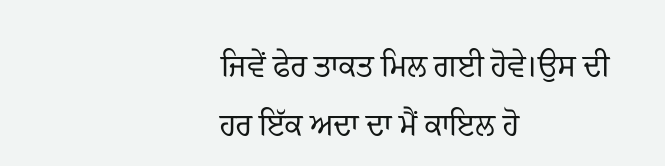ਜਿਵੇਂ ਫੇਰ ਤਾਕਤ ਮਿਲ ਗਈ ਹੋਵੇ।ਉਸ ਦੀ ਹਰ ਇੱਕ ਅਦਾ ਦਾ ਮੈਂ ਕਾਇਲ ਹੋ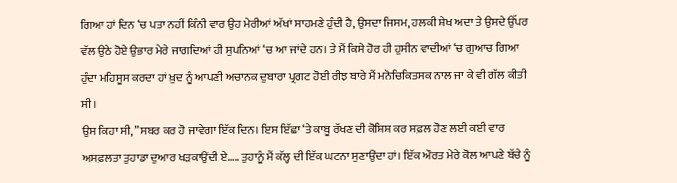ਗਿਆ ਹਾਂ ਦਿਨ ‘ਚ ਪਤਾ ਨਹੀਂ ਕਿੰਨੀ ਵਾਰ ਉਹ ਮੇਰੀਆਂ ਅੱਖਾਂ ਸਾਹਮਣੇ ਹੁੰਦੀ ਹੈ, ਉਸਦਾ ਜਿਸਮ, ਹਲਕੀ ਸ਼ੇਖ ਅਦਾ ਤੇ ਉਸਦੇ ਉੱਪਰ ਵੱਲ ਉਠੇ ਹੋਏ ਉਭਾਰ ਮੇਰੇ ਜਾਗਦਿਆਂ ਹੀ ਸੁਪਨਿਆਂ ‘ਚ ਆ ਜਾਂਦੇ ਹਨ। ਤੇ ਮੈਂ ਕਿਸੇ ਹੋਰ ਹੀ ਹੁਸੀਨ ਵਾਦੀਆਂ ‘ਚ ਗੁਆਚ ਗਿਆ ਹੁੰਦਾ ਮਹਿਸੂਸ ਕਰਦਾ ਹਾਂ ਖ਼ੁਦ ਨੂੰ ਆਪਣੀ ਅਚਾਨਕ ਦੁਬਾਰਾ ਪ੍ਰਗਟ ਹੋਈ ਰੀਝ ਬਾਰੇ ਮੈਂ ਮਨੋਚਿਕਿਤਸਕ ਨਾਲ ਜਾ ਕੇ ਵੀ ਗੱਲ ਕੀਤੀ ਸੀ।
ਉਸ ਕਿਹਾ ਸੀ, ”ਸਬਰ ਕਰ ਹੋ ਜਾਵੇਗਾ ਇੱਕ ਦਿਨ। ਇਸ ਇੱਛਾ ‘ਤੇ ਕਾਬੂ ਰੱਖਣ ਦੀ ਕੋਸ਼ਿਸ਼ ਕਰ ਸਫ਼ਲ ਹੋਣ ਲਈ ਕਈ ਵਾਰ ਅਸਫ਼ਲਤਾ ਤੁਹਾਡਾ ਦੁਆਰ ਖੜਕਾਉਂਦੀ ਏ….. ਤੁਹਾਨੂੰ ਮੈਂ ਕੱਲ੍ਹ ਦੀ ਇੱਕ ਘਟਨਾ ਸੁਣਾਉਂਦਾ ਹਾਂ। ਇੱਕ ਔਰਤ ਮੇਰੇ ਕੋਲ ਆਪਣੇ ਬੱਚੇ ਨੂੰ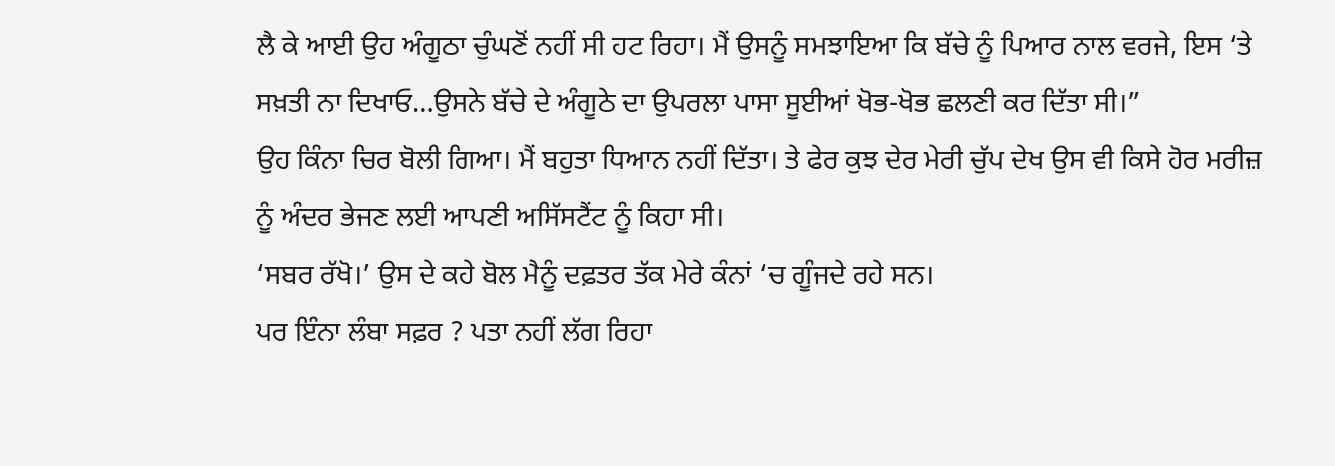ਲੈ ਕੇ ਆਈ ਉਹ ਅੰਗੂਠਾ ਚੁੰਘਣੋਂ ਨਹੀਂ ਸੀ ਹਟ ਰਿਹਾ। ਮੈਂ ਉਸਨੂੰ ਸਮਝਾਇਆ ਕਿ ਬੱਚੇ ਨੂੰ ਪਿਆਰ ਨਾਲ ਵਰਜੇ, ਇਸ ‘ਤੇ ਸਖ਼ਤੀ ਨਾ ਦਿਖਾਓ…ਉਸਨੇ ਬੱਚੇ ਦੇ ਅੰਗੂਠੇ ਦਾ ਉਪਰਲਾ ਪਾਸਾ ਸੂਈਆਂ ਖੋਭ-ਖੋਭ ਛਲਣੀ ਕਰ ਦਿੱਤਾ ਸੀ।”
ਉਹ ਕਿੰਨਾ ਚਿਰ ਬੋਲੀ ਗਿਆ। ਮੈਂ ਬਹੁਤਾ ਧਿਆਨ ਨਹੀਂ ਦਿੱਤਾ। ਤੇ ਫੇਰ ਕੁਝ ਦੇਰ ਮੇਰੀ ਚੁੱਪ ਦੇਖ ਉਸ ਵੀ ਕਿਸੇ ਹੋਰ ਮਰੀਜ਼ ਨੂੰ ਅੰਦਰ ਭੇਜਣ ਲਈ ਆਪਣੀ ਅਸਿੱਸਟੈਂਟ ਨੂੰ ਕਿਹਾ ਸੀ।
‘ਸਬਰ ਰੱਖੋ।’ ਉਸ ਦੇ ਕਹੇ ਬੋਲ ਮੈਨੂੰ ਦਫ਼ਤਰ ਤੱਕ ਮੇਰੇ ਕੰਨਾਂ ‘ਚ ਗੂੰਜਦੇ ਰਹੇ ਸਨ।
ਪਰ ਇੰਨਾ ਲੰਬਾ ਸਫ਼ਰ ? ਪਤਾ ਨਹੀਂ ਲੱਗ ਰਿਹਾ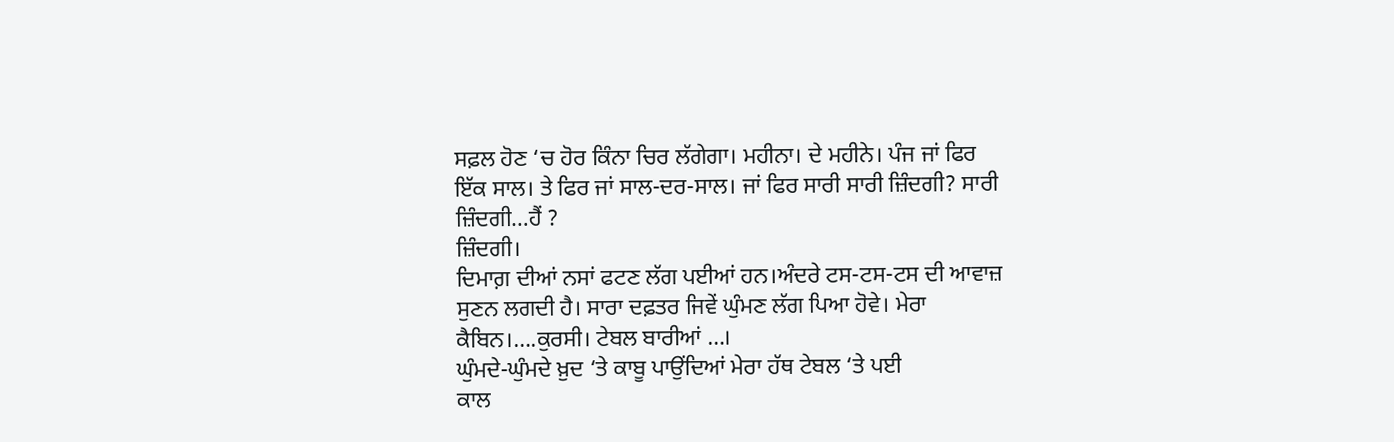ਸਫ਼ਲ ਹੋਣ ‘ਚ ਹੋਰ ਕਿੰਨਾ ਚਿਰ ਲੱਗੇਗਾ। ਮਹੀਨਾ। ਦੇ ਮਹੀਨੇ। ਪੰਜ ਜਾਂ ਫਿਰ ਇੱਕ ਸਾਲ। ਤੇ ਫਿਰ ਜਾਂ ਸਾਲ-ਦਰ-ਸਾਲ। ਜਾਂ ਫਿਰ ਸਾਰੀ ਸਾਰੀ ਜ਼ਿੰਦਗੀ? ਸਾਰੀ ਜ਼ਿੰਦਗੀ…ਹੈਂ ?
ਜ਼ਿੰਦਗੀ।
ਦਿਮਾਗ਼ ਦੀਆਂ ਨਸਾਂ ਫਟਣ ਲੱਗ ਪਈਆਂ ਹਨ।ਅੰਦਰੇ ਟਸ-ਟਸ-ਟਸ ਦੀ ਆਵਾਜ਼ ਸੁਣਨ ਲਗਦੀ ਹੈ। ਸਾਰਾ ਦਫ਼ਤਰ ਜਿਵੇਂ ਘੁੰਮਣ ਲੱਗ ਪਿਆ ਹੋਵੇ। ਮੇਰਾ ਕੈਬਿਨ।….ਕੁਰਸੀ। ਟੇਬਲ ਬਾਰੀਆਂ …।
ਘੁੰਮਦੇ-ਘੁੰਮਦੇ ਖ਼ੁਦ ‘ਤੇ ਕਾਬੂ ਪਾਉਂਦਿਆਂ ਮੇਰਾ ਹੱਥ ਟੇਬਲ ‘ਤੇ ਪਈ
ਕਾਲ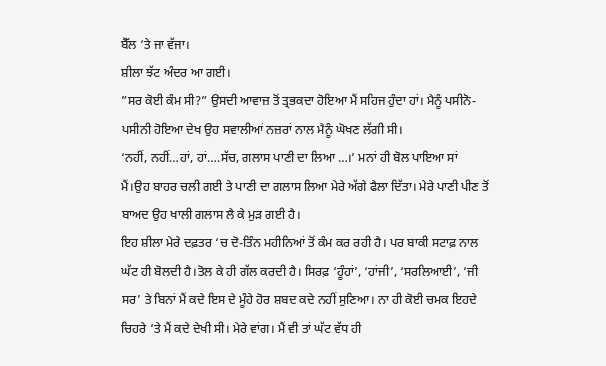ਬੈੱਲ ‘ਤੇ ਜਾ ਵੱਜਾ।
ਸ਼ੀਲਾ ਝੱਟ ਅੰਦਰ ਆ ਗਈ।
”ਸਰ ਕੋਈ ਕੰਮ ਸੀ?” ਉਸਦੀ ਆਵਾਜ਼ ਤੋਂ ਤ੍ਰਭਕਦਾ ਹੋਇਆ ਮੈਂ ਸਹਿਜ ਹੁੰਦਾ ਹਾਂ। ਮੈਨੂੰ ਪਸੀਨੋ-ਪਸੀਨੀ ਹੋਇਆ ਦੇਖ ਉਹ ਸਵਾਲੀਆਂ ਨਜ਼ਰਾਂ ਨਾਲ ਮੈਨੂੰ ਘੋਖਣ ਲੱਗੀ ਸੀ।
‘ਨਹੀਂ, ਨਹੀਂ…ਹਾਂ, ਹਾਂ….ਸੱਚ, ਗਲਾਸ ਪਾਣੀ ਦਾ ਲਿਆ …।’ ਮਨਾਂ ਹੀ ਬੋਲ ਪਾਇਆ ਸਾਂ ਮੈਂ।ਉਹ ਬਾਹਰ ਚਲੀ ਗਈ ਤੇ ਪਾਣੀ ਦਾ ਗਲਾਸ ਲਿਆ ਮੇਰੇ ਅੱਗੇ ਫੈਲਾ ਦਿੱਤਾ। ਮੇਰੇ ਪਾਣੀ ਪੀਣ ਤੋਂ ਬਾਅਦ ਉਹ ਖਾਲੀ ਗਲਾਸ ਲੈ ਕੇ ਮੁੜ ਗਈ ਹੈ।
ਇਹ ਸ਼ੀਲਾ ਮੇਰੇ ਦਫ਼ਤਰ ‘ਚ ਦੋ-ਤਿੰਨ ਮਹੀਨਿਆਂ ਤੋਂ ਕੰਮ ਕਰ ਰਹੀ ਹੈ। ਪਰ ਬਾਕੀ ਸਟਾਫ਼ ਨਾਲ ਘੱਟ ਹੀ ਬੋਲਦੀ ਹੈ।ਤੋਲ ਕੇ ਹੀ ਗੱਲ ਕਰਦੀ ਹੈ। ਸਿਰਫ਼ ‘ਹੂੰਹਾਂ’, ‘ਹਾਂਜੀ’, ‘ਸਰਲਿਆਈ’, ‘ਜੀ ਸਰ’ ਤੇ ਬਿਨਾਂ ਮੈਂ ਕਦੇ ਇਸ ਦੇ ਮੂੰਹੇ ਹੋਰ ਸ਼ਬਦ ਕਦੇ ਨਹੀਂ ਸੁਣਿਆ। ਨਾ ਹੀ ਕੋਈ ਚਮਕ ਇਹਦੇ ਚਿਹਰੇ ‘ਤੇ ਮੈਂ ਕਦੇ ਦੇਖੀ ਸੀ। ਮੇਰੇ ਵਾਂਗ। ਮੈਂ ਵੀ ਤਾਂ ਘੱਟ ਵੱਧ ਹੀ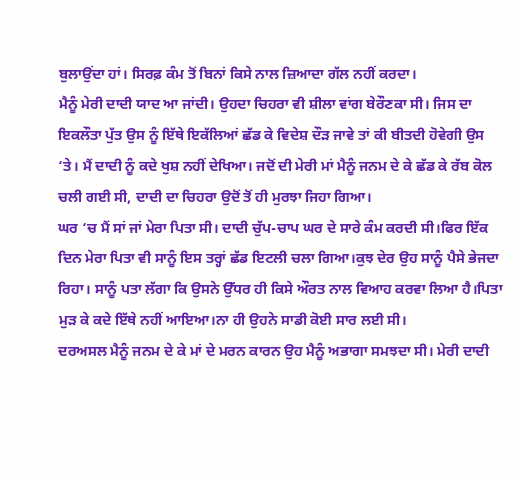ਬੁਲਾਉਂਦਾ ਹਾਂ। ਸਿਰਫ਼ ਕੰਮ ਤੋਂ ਬਿਨਾਂ ਕਿਸੇ ਨਾਲ ਜ਼ਿਆਦਾ ਗੱਲ ਨਹੀਂ ਕਰਦਾ।
ਮੈਨੂੰ ਮੇਰੀ ਦਾਦੀ ਯਾਦ ਆ ਜਾਂਦੀ। ਉਹਦਾ ਚਿਹਰਾ ਵੀ ਸ਼ੀਲਾ ਵਾਂਗ ਬੇਰੌਣਕਾ ਸੀ। ਜਿਸ ਦਾ ਇਕਲੌਤਾ ਪੁੱਤ ਉਸ ਨੂੰ ਇੱਥੇ ਇਕੱਲਿਆਂ ਛੱਡ ਕੇ ਵਿਦੇਸ਼ ਦੌੜ ਜਾਵੇ ਤਾਂ ਕੀ ਬੀਤਦੀ ਹੋਵੇਗੀ ਉਸ ‘ਤੇ। ਮੈਂ ਦਾਦੀ ਨੂੰ ਕਦੇ ਖੁਸ਼ ਨਹੀਂ ਦੇਖਿਆ। ਜਦੋਂ ਦੀ ਮੇਰੀ ਮਾਂ ਮੈਨੂੰ ਜਨਮ ਦੇ ਕੇ ਛੱਡ ਕੇ ਰੱਬ ਕੋਲ ਚਲੀ ਗਈ ਸੀ, ਦਾਦੀ ਦਾ ਚਿਹਰਾ ਉਦੋਂ ਤੋਂ ਹੀ ਮੁਰਝਾ ਜਿਹਾ ਗਿਆ।
ਘਰ ‘ਚ ਮੈਂ ਸਾਂ ਜਾਂ ਮੇਰਾ ਪਿਤਾ ਸੀ। ਦਾਦੀ ਚੁੱਪ-ਚਾਪ ਘਰ ਦੇ ਸਾਰੇ ਕੰਮ ਕਰਦੀ ਸੀ।ਫਿਰ ਇੱਕ ਦਿਨ ਮੇਰਾ ਪਿਤਾ ਵੀ ਸਾਨੂੰ ਇਸ ਤਰ੍ਹਾਂ ਛੱਡ ਇਟਲੀ ਚਲਾ ਗਿਆ।ਕੁਝ ਦੇਰ ਉਹ ਸਾਨੂੰ ਪੈਸੇ ਭੇਜਦਾ ਰਿਹਾ। ਸਾਨੂੰ ਪਤਾ ਲੱਗਾ ਕਿ ਉਸਨੇ ਉੱਧਰ ਹੀ ਕਿਸੇ ਔਰਤ ਨਾਲ ਵਿਆਹ ਕਰਵਾ ਲਿਆ ਹੈ।ਪਿਤਾ ਮੁੜ ਕੇ ਕਦੇ ਇੱਥੇ ਨਹੀਂ ਆਇਆ।ਨਾ ਹੀ ਉਹਨੇ ਸਾਡੀ ਕੋਈ ਸਾਰ ਲਈ ਸੀ।
ਦਰਅਸਲ ਮੈਨੂੰ ਜਨਮ ਦੇ ਕੇ ਮਾਂ ਦੇ ਮਰਨ ਕਾਰਨ ਉਹ ਮੈਨੂੰ ਅਭਾਗਾ ਸਮਝਦਾ ਸੀ। ਮੇਰੀ ਦਾਦੀ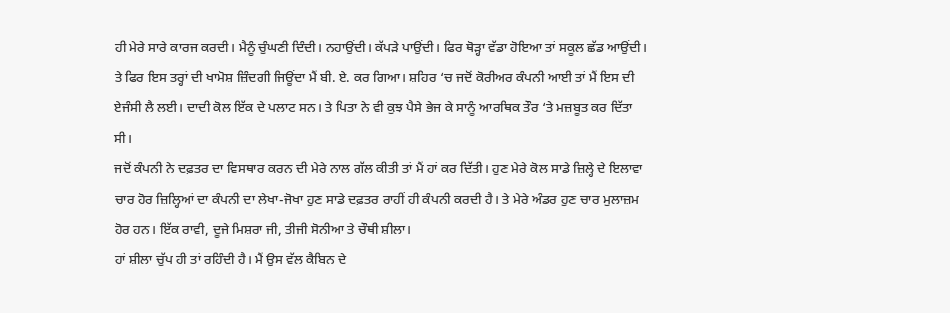ਹੀ ਮੇਰੇ ਸਾਰੇ ਕਾਰਜ ਕਰਦੀ। ਮੈਨੂੰ ਚੁੰਘਣੀ ਦਿੰਦੀ। ਨਹਾਉਂਦੀ। ਕੱਪੜੇ ਪਾਉਂਦੀ। ਫਿਰ ਥੋੜ੍ਹਾ ਵੱਡਾ ਹੋਇਆ ਤਾਂ ਸਕੂਲ ਛੱਡ ਆਉਂਦੀ। ਤੇ ਫਿਰ ਇਸ ਤਰ੍ਹਾਂ ਦੀ ਖਾਮੋਸ਼ ਜ਼ਿੰਦਗੀ ਜਿਊਂਦਾ ਮੈਂ ਬੀ. ਏ. ਕਰ ਗਿਆ। ਸ਼ਹਿਰ ‘ਚ ਜਦੋਂ ਕੋਰੀਅਰ ਕੰਪਨੀ ਆਈ ਤਾਂ ਮੈਂ ਇਸ ਦੀ ਏਜੰਸੀ ਲੈ ਲਈ। ਦਾਦੀ ਕੋਲ ਇੱਕ ਦੇ ਪਲਾਟ ਸਨ। ਤੇ ਪਿਤਾ ਨੇ ਵੀ ਕੁਝ ਪੈਸੇ ਭੇਜ ਕੇ ਸਾਨੂੰ ਆਰਥਿਕ ਤੌਰ ‘ਤੇ ਮਜ਼ਬੂਤ ਕਰ ਦਿੱਤਾ ਸੀ।
ਜਦੋਂ ਕੰਪਨੀ ਨੇ ਦਫ਼ਤਰ ਦਾ ਵਿਸਥਾਰ ਕਰਨ ਦੀ ਮੇਰੇ ਨਾਲ ਗੱਲ ਕੀਤੀ ਤਾਂ ਮੈਂ ਹਾਂ ਕਰ ਦਿੱਤੀ। ਹੁਣ ਮੇਰੇ ਕੋਲ ਸਾਡੇ ਜ਼ਿਲ੍ਹੇ ਦੇ ਇਲਾਵਾ ਚਾਰ ਹੋਰ ਜ਼ਿਲ੍ਹਿਆਂ ਦਾ ਕੰਪਨੀ ਦਾ ਲੇਖਾ-ਜੋਖਾ ਹੁਣ ਸਾਡੇ ਦਫ਼ਤਰ ਰਾਹੀਂ ਹੀ ਕੰਪਨੀ ਕਰਦੀ ਹੈ। ਤੇ ਮੇਰੇ ਅੰਡਰ ਹੁਣ ਚਾਰ ਮੁਲਾਜ਼ਮ ਹੋਰ ਹਨ। ਇੱਕ ਰਾਵੀ, ਦੂਜੇ ਮਿਸ਼ਰਾ ਜੀ, ਤੀਜੀ ਸੋਨੀਆ ਤੇ ਚੌਥੀ ਸ਼ੀਲਾ।
ਹਾਂ ਸ਼ੀਲਾ ਚੁੱਪ ਹੀ ਤਾਂ ਰਹਿੰਦੀ ਹੈ। ਮੈਂ ਉਸ ਵੱਲ ਕੈਬਿਨ ਦੇ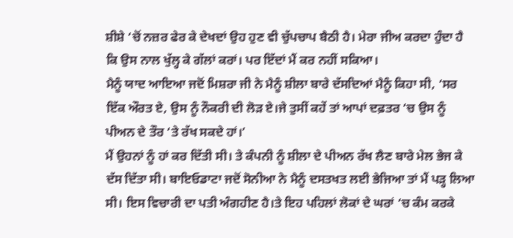ਸ਼ੀਸ਼ੇ ‘ਚੋਂ ਨਜ਼ਰ ਫੇਰ ਕੇ ਦੇਖਦਾਂ ਉਹ ਹੁਣ ਵੀ ਚੁੱਪਚਾਪ ਬੈਠੀ ਹੈ। ਮੇਰਾ ਜੀਅ ਕਰਦਾ ਹੁੰਦਾ ਹੈ ਕਿ ਉਸ ਨਾਲ ਖੁੱਲ੍ਹ ਕੇ ਗੱਲਾਂ ਕਰਾਂ। ਪਰ ਇੱਦਾਂ ਮੈਂ ਕਰ ਨਹੀਂ ਸਕਿਆ।
ਮੈਨੂੰ ਯਾਦ ਆਇਆ ਜਦੋਂ ਮਿਸ਼ਰਾ ਜੀ ਨੇ ਮੈਨੂੰ ਸ਼ੀਲਾ ਬਾਰੇ ਦੱਸਦਿਆਂ ਮੈਨੂੰ ਕਿਹਾ ਸੀ, ‘ਸਰ ਇੱਕ ਔਰਤ ਏ, ਉਸ ਨੂੰ ਨੌਕਰੀ ਦੀ ਲੋੜ ਏ।ਜੇ ਤੁਸੀਂ ਕਹੇਂ ਤਾਂ ਆਪਾਂ ਦਫ਼ਤਰ ‘ਚ ਉਸ ਨੂੰ ਪੀਅਨ ਦੇ ਤੌਰ ‘ਤੇ ਰੱਖ ਸਕਦੇ ਹਾਂ।’
ਮੈਂ ਉਹਨਾਂ ਨੂੰ ਹਾਂ ਕਰ ਦਿੱਤੀ ਸੀ। ਤੇ ਕੰਪਨੀ ਨੂੰ ਸ਼ੀਲਾ ਦੇ ਪੀਅਨ ਰੱਖ ਲੈਣ ਬਾਰੇ ਮੇਲ ਭੇਜ ਕੇ ਦੱਸ ਦਿੱਤਾ ਸੀ। ਬਾਇਓਡਾਟਾ ਜਦੋਂ ਸੋਨੀਆ ਨੇ ਮੈਨੂੰ ਦਸਤਖਤ ਲਈ ਭੇਜਿਆ ਤਾਂ ਮੈਂ ਪੜ੍ਹ ਲਿਆ ਸੀ। ਇਸ ਵਿਚਾਰੀ ਦਾ ਪਤੀ ਅੰਗਹੀਣ ਹੈ।ਤੇ ਇਹ ਪਹਿਲਾਂ ਲੋਕਾਂ ਦੇ ਘਰਾਂ ‘ਚ ਕੰਮ ਕਰਕੇ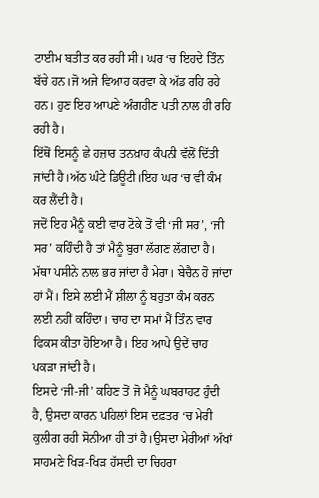ਟਾਈਮ ਬਤੀਤ ਕਰ ਰਹੀ ਸੀ। ਘਰ ‘ਚ ਇਹਦੇ ਤਿੰਨ ਬੱਚੇ ਹਨ।ਜੋ ਅਜੇ ਵਿਆਹ ਕਰਵਾ ਕੇ ਅੱਡ ਰਹਿ ਰਹੇ ਹਨ। ਹੁਣ ਇਹ ਆਪਣੇ ਅੰਗਹੀਣ ਪਤੀ ਨਾਲ ਹੀ ਰਹਿ ਰਹੀ ਹੈ।
ਇੱਥੋਂ ਇਸਨੂੰ ਛੇ ਹਜ਼ਾਰ ਤਨਖ਼ਾਹ ਕੰਪਨੀ ਵੱਲੋਂ ਦਿੱਤੀ ਜਾਂਦੀ ਹੈ।ਅੱਠ ਘੰਟੇ ਡਿਊਟੀ।ਇਹ ਘਰ ‘ਚ ਵੀ ਕੰਮ ਕਰ ਲੈਂਦੀ ਹੈ।
ਜਦੋਂ ਇਹ ਮੈਨੂੰ ਕਈ ਵਾਰ ਟੋਕੇ ਤੋਂ ਵੀ ‘ਜੀ ਸਰ’, ‘ਜੀ ਸਰ’ ਕਹਿੰਦੀ ਹੈ ਤਾਂ ਮੈਨੂੰ ਬੁਰਾ ਲੱਗਣ ਲੱਗਦਾ ਹੈ। ਮੱਥਾ ਪਸੀਨੇ ਨਾਲ ਭਰ ਜਾਂਦਾ ਹੈ ਮੇਰਾ। ਬੇਚੈਨ ਹੋ ਜਾਂਦਾ ਹਾਂ ਮੈਂ। ਇਸੇ ਲਈ ਮੈਂ ਸ਼ੀਲਾ ਨੂੰ ਬਹੁਤਾ ਕੰਮ ਕਰਨ ਲਈ ਨਹੀਂ ਕਹਿੰਦਾ। ਚਾਹ ਦਾ ਸਮਾਂ ਮੈਂ ਤਿੰਨ ਵਾਰ ਫਿਕਸ ਕੀਤਾ ਹੋਇਆ ਹੈ। ਇਹ ਆਪੇ ਉਦੇਂ ਚਾਹ ਪਕੜਾ ਜਾਂਦੀ ਹੈ।
ਇਸਦੇ ‘ਜੀ-ਜੀ’ ਕਹਿਣ ਤੋਂ ਜੋ ਮੈਨੂੰ ਘਬਰਾਹਟ ਹੁੰਦੀ ਹੈ, ਉਸਦਾ ਕਾਰਨ ਪਹਿਲਾਂ ਇਸ ਦਫ਼ਤਰ ‘ਚ ਮੇਰੀ ਕੁਲੀਗ ਰਹੀ ਸੋਨੀਆ ਹੀ ਤਾਂ ਹੈ।ਉਸਦਾ ਮੇਰੀਆਂ ਅੱਖਾਂ ਸਾਹਮਣੇ ਖਿੜ-ਖਿੜ ਹੱਸਦੀ ਦਾ ਚਿਹਰਾ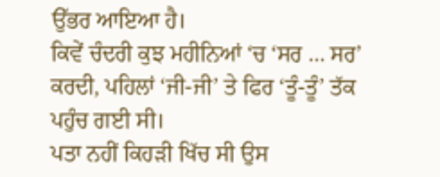ਉੱਭਰ ਆਇਆ ਹੈ।
ਕਿਵੇਂ ਚੰਦਰੀ ਕੁਝ ਮਹੀਨਿਆਂ ‘ਚ ‘ਸਰ … ਸਰ’ ਕਰਦੀ, ਪਹਿਲਾਂ ‘ਜੀ-ਜੀ’ ਤੇ ਫਿਰ ‘ਤੂੰ-ਤੂੰ’ ਤੱਕ ਪਹੁੰਚ ਗਈ ਸੀ।
ਪਤਾ ਨਹੀਂ ਕਿਹੜੀ ਖਿੱਚ ਸੀ ਉਸ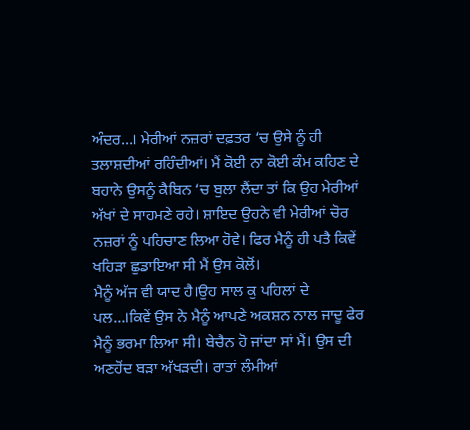ਅੰਦਰ…। ਮੇਰੀਆਂ ਨਜ਼ਰਾਂ ਦਫ਼ਤਰ ‘ਚ ਉਸੇ ਨੂੰ ਹੀ ਤਲਾਸ਼ਦੀਆਂ ਰਹਿੰਦੀਆਂ। ਮੈਂ ਕੋਈ ਨਾ ਕੋਈ ਕੰਮ ਕਹਿਣ ਦੇ ਬਹਾਨੇ ਉਸਨੂੰ ਕੈਬਿਨ ‘ਚ ਬੁਲਾ ਲੈਂਦਾ ਤਾਂ ਕਿ ਉਹ ਮੇਰੀਆਂ ਅੱਖਾਂ ਦੇ ਸਾਹਮਣੇ ਰਹੇ। ਸ਼ਾਇਦ ਉਹਨੇ ਵੀ ਮੇਰੀਆਂ ਚੋਰ ਨਜ਼ਰਾਂ ਨੂੰ ਪਹਿਚਾਣ ਲਿਆ ਹੋਵੇ। ਫਿਰ ਮੈਨੂੰ ਹੀ ਪਤੈ ਕਿਵੇਂ ਖਹਿੜਾ ਛੁਡਾਇਆ ਸੀ ਮੈਂ ਉਸ ਕੋਲੋਂ।
ਮੈਨੂੰ ਅੱਜ ਵੀ ਯਾਦ ਹੈ।ਉਹ ਸਾਲ ਕੁ ਪਹਿਲਾਂ ਦੇ ਪਲ…।ਕਿਵੇਂ ਉਸ ਨੇ ਮੈਨੂੰ ਆਪਣੇ ਅਕਸ਼ਨ ਨਾਲ ਜਾਦੂ ਫੇਰ ਮੈਨੂੰ ਭਰਮਾ ਲਿਆ ਸੀ। ਬੇਚੈਨ ਹੋ ਜਾਂਦਾ ਸਾਂ ਮੈਂ। ਉਸ ਦੀ ਅਣਹੋਂਦ ਬੜਾ ਅੱਖੜਦੀ। ਰਾਤਾਂ ਲੰਮੀਆਂ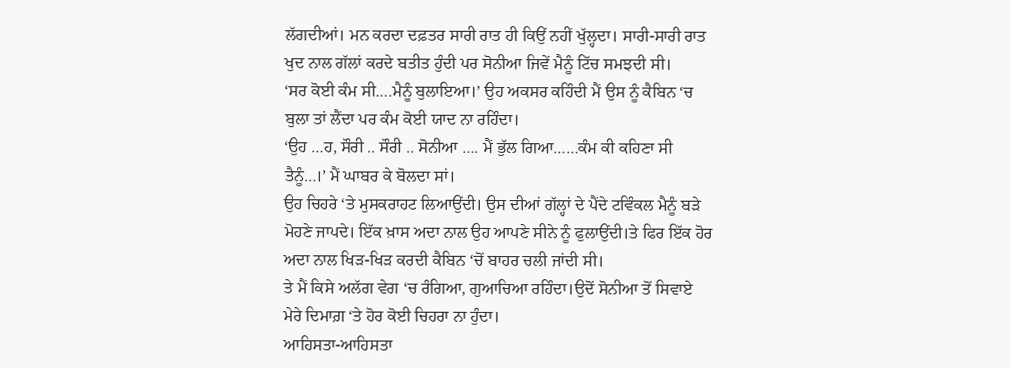ਲੱਗਦੀਆਂ। ਮਨ ਕਰਦਾ ਦਫ਼ਤਰ ਸਾਰੀ ਰਾਤ ਹੀ ਕਿਉਂ ਨਹੀਂ ਖੁੱਲ੍ਹਦਾ। ਸਾਰੀ-ਸਾਰੀ ਰਾਤ ਖੁਦ ਨਾਲ ਗੱਲਾਂ ਕਰਦੇ ਬਤੀਤ ਹੁੰਦੀ ਪਰ ਸੋਨੀਆ ਜਿਵੇਂ ਮੈਨੂੰ ਟਿੱਚ ਸਮਝਦੀ ਸੀ।
‘ਸਰ ਕੋਈ ਕੰਮ ਸੀ….ਮੈਨੂੰ ਬੁਲਾਇਆ।’ ਉਹ ਅਕਸਰ ਕਹਿੰਦੀ ਮੈਂ ਉਸ ਨੂੰ ਕੈਬਿਨ ‘ਚ ਬੁਲਾ ਤਾਂ ਲੈਂਦਾ ਪਰ ਕੰਮ ਕੋਈ ਯਾਦ ਨਾ ਰਹਿੰਦਾ।
‘ਉਹ …ਹ, ਸੌਰੀ .. ਸੌਰੀ .. ਸੋਨੀਆ …. ਮੈਂ ਭੁੱਲ ਗਿਆ……ਕੰਮ ਕੀ ਕਹਿਣਾ ਸੀ ਤੈਨੂੰ…।’ ਮੈਂ ਘਾਬਰ ਕੇ ਬੋਲਦਾ ਸਾਂ।
ਉਹ ਚਿਹਰੇ ‘ਤੇ ਮੁਸਕਰਾਹਟ ਲਿਆਉਂਦੀ। ਉਸ ਦੀਆਂ ਗੱਲ੍ਹਾਂ ਦੇ ਪੈਂਦੇ ਟਵਿੰਕਲ ਮੈਨੂੰ ਬੜੇ ਮੋਹਣੇ ਜਾਪਦੇ। ਇੱਕ ਖ਼ਾਸ ਅਦਾ ਨਾਲ ਉਹ ਆਪਣੇ ਸੀਨੇ ਨੂੰ ਫੁਲਾਉਂਦੀ।ਤੇ ਫਿਰ ਇੱਕ ਹੋਰ ਅਦਾ ਨਾਲ ਖਿੜ-ਖਿੜ ਕਰਦੀ ਕੈਬਿਨ ‘ਚੋਂ ਬਾਹਰ ਚਲੀ ਜਾਂਦੀ ਸੀ।
ਤੇ ਮੈਂ ਕਿਸੇ ਅਲੱਗ ਵੇਗ ‘ਚ ਰੰਗਿਆ, ਗੁਆਚਿਆ ਰਹਿੰਦਾ।ਉਦੋਂ ਸੋਨੀਆ ਤੋਂ ਸਿਵਾਏ ਮੇਰੇ ਦਿਮਾਗ਼ ‘ਤੇ ਹੋਰ ਕੋਈ ਚਿਹਰਾ ਨਾ ਹੁੰਦਾ।
ਆਹਿਸਤਾ-ਆਹਿਸਤਾ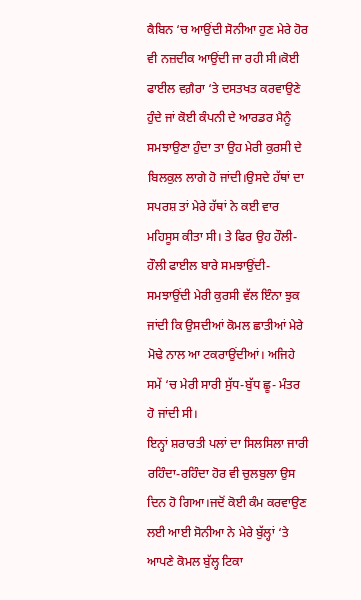ਕੈਬਿਨ ‘ਚ ਆਉਂਦੀ ਸੋਨੀਆ ਹੁਣ ਮੇਰੇ ਹੋਰ ਵੀ ਨਜ਼ਦੀਕ ਆਉਂਦੀ ਜਾ ਰਹੀ ਸੀ।ਕੋਈ ਫਾਈਲ ਵਗ਼ੈਰਾ ‘ਤੇ ਦਸਤਖਤ ਕਰਵਾਉਣੇ ਹੁੰਦੇ ਜਾਂ ਕੋਈ ਕੰਪਨੀ ਦੇ ਆਰਡਰ ਮੈਨੂੰ ਸਮਝਾਉਣਾ ਹੁੰਦਾ ਤਾ ਉਹ ਮੇਰੀ ਕੁਰਸੀ ਦੇ ਬਿਲਕੁਲ ਲਾਗੇ ਹੋ ਜਾਂਦੀ।ਉਸਦੇ ਹੱਥਾਂ ਦਾ ਸਪਰਸ਼ ਤਾਂ ਮੇਰੇ ਹੱਥਾਂ ਨੇ ਕਈ ਵਾਰ ਮਹਿਸੂਸ ਕੀਤਾ ਸੀ। ਤੇ ਫਿਰ ਉਹ ਹੌਲੀ-ਹੌਲੀ ਫਾਈਲ ਬਾਰੇ ਸਮਝਾਉਂਦੀ- ਸਮਝਾਉਂਦੀ ਮੇਰੀ ਕੁਰਸੀ ਵੱਲ ਇੰਨਾ ਝੁਕ ਜਾਂਦੀ ਕਿ ਉਸਦੀਆਂ ਕੋਮਲ ਛਾਤੀਆਂ ਮੇਰੇ ਮੋਢੇ ਨਾਲ ਆ ਟਕਰਾਉਂਦੀਆਂ। ਅਜਿਹੇ ਸਮੇਂ ‘ਚ ਮੇਰੀ ਸਾਰੀ ਸੁੱਧ-ਬੁੱਧ ਛੂ- ਮੰਤਰ ਹੋ ਜਾਂਦੀ ਸੀ।
ਇਨ੍ਹਾਂ ਸ਼ਰਾਰਤੀ ਪਲਾਂ ਦਾ ਸਿਲਸਿਲਾ ਜਾਰੀ ਰਹਿੰਦਾ-ਰਹਿੰਦਾ ਹੋਰ ਵੀ ਚੁਲਬੁਲਾ ਉਸ ਦਿਨ ਹੋ ਗਿਆ।ਜਦੋਂ ਕੋਈ ਕੰਮ ਕਰਵਾਉਣ ਲਈ ਆਈ ਸੋਨੀਆ ਨੇ ਮੇਰੇ ਬੁੱਲ੍ਹਾਂ ‘ਤੇ ਆਪਣੇ ਕੋਮਲ ਬੁੱਲ੍ਹ ਟਿਕਾ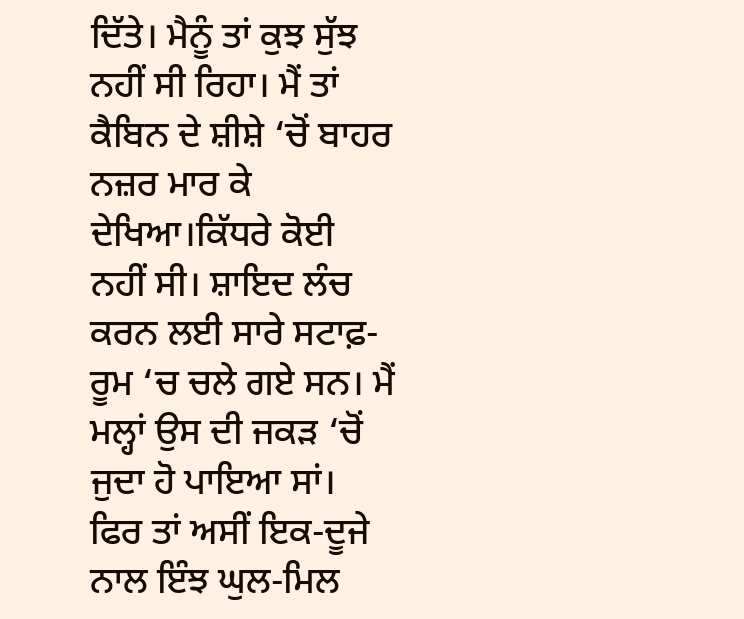ਦਿੱਤੇ। ਮੈਨੂੰ ਤਾਂ ਕੁਝ ਸੁੱਝ ਨਹੀਂ ਸੀ ਰਿਹਾ। ਮੈਂ ਤਾਂ ਕੈਬਿਨ ਦੇ ਸ਼ੀਸ਼ੇ ‘ਚੋਂ ਬਾਹਰ ਨਜ਼ਰ ਮਾਰ ਕੇ ਦੇਖਿਆ।ਕਿੱਧਰੇ ਕੋਈ
ਨਹੀਂ ਸੀ। ਸ਼ਾਇਦ ਲੰਚ ਕਰਨ ਲਈ ਸਾਰੇ ਸਟਾਫ਼-ਰੂਮ ‘ਚ ਚਲੇ ਗਏ ਸਨ। ਮੈਂ ਮਲ੍ਹਾਂ ਉਸ ਦੀ ਜਕੜ ‘ਚੋਂ ਜੁਦਾ ਹੋ ਪਾਇਆ ਸਾਂ।
ਫਿਰ ਤਾਂ ਅਸੀਂ ਇਕ-ਦੂਜੇ ਨਾਲ ਇੰਝ ਘੁਲ-ਮਿਲ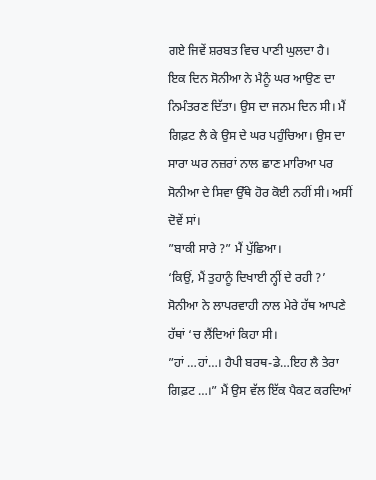ਗਏ ਜਿਵੇਂ ਸ਼ਰਬਤ ਵਿਚ ਪਾਣੀ ਘੁਲਦਾ ਹੈ।
ਇਕ ਦਿਨ ਸੋਨੀਆ ਨੇ ਮੈਨੂੰ ਘਰ ਆਉਣ ਦਾ ਨਿਮੰਤਰਣ ਦਿੱਤਾ। ਉਸ ਦਾ ਜਨਮ ਦਿਨ ਸੀ। ਮੈਂ ਗਿਫ਼ਟ ਲੈ ਕੇ ਉਸ ਦੇ ਘਰ ਪਹੁੰਚਿਆ। ਉਸ ਦਾ ਸਾਰਾ ਘਰ ਨਜ਼ਰਾਂ ਨਾਲ ਛਾਣ ਮਾਰਿਆ ਪਰ ਸੋਨੀਆ ਦੇ ਸਿਵਾ ਉੱਥੇ ਹੋਰ ਕੋਈ ਨਹੀਂ ਸੀ। ਅਸੀਂ ਦੋਵੇਂ ਸਾਂ।
”ਬਾਕੀ ਸਾਰੇ ?” ਮੈਂ ਪੁੱਛਿਆ।
‘ਕਿਉਂ, ਮੈਂ ਤੁਹਾਨੂੰ ਦਿਖਾਈ ਨ੍ਹੀਂ ਦੇ ਰਹੀ ?’ ਸੋਨੀਆ ਨੇ ਲਾਪਰਵਾਹੀ ਨਾਲ ਮੇਰੇ ਹੱਥ ਆਪਣੇ ਹੱਥਾਂ ‘ਚ ਲੈਂਦਿਆਂ ਕਿਹਾ ਸੀ।
”ਹਾਂ …ਹਾਂ…। ਹੈਪੀ ਬਰਥ-ਡੇ…ਇਹ ਲੈ ਤੇਰਾ ਗਿਫ਼ਟ …।” ਮੈਂ ਉਸ ਵੱਲ ਇੱਕ ਪੈਕਟ ਕਰਦਿਆਂ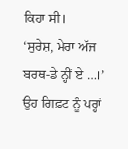ਕਿਹਾ ਸੀ।
‘ਸੁਰੇਸ਼, ਮੇਰਾ ਅੱਜ ਬਰਥ-ਡੇ ਨ੍ਹੀਂ ਏ …।’ ਉਹ ਗਿਫ਼ਟ ਨੂੰ ਪਰ੍ਹਾਂ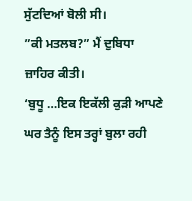ਸੁੱਟਦਿਆਂ ਬੋਲੀ ਸੀ।
”ਕੀ ਮਤਲਬ?” ਮੈਂ ਦੁਬਿਧਾ ਜ਼ਾਹਿਰ ਕੀਤੀ।
‘ਬੁਧੂ …ਇਕ ਇਕੱਲੀ ਕੁੜੀ ਆਪਣੇ ਘਰ ਤੈਨੂੰ ਇਸ ਤਰ੍ਹਾਂ ਬੁਲਾ ਰਹੀ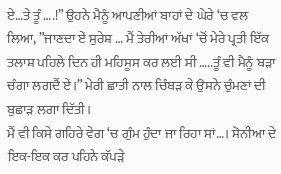ਏ…ਤੇ ਤੂੰ ….!” ਉਹਨੇ ਮੈਨੂੰ ਆਪਣੀਆਂ ਬਾਹਾਂ ਦੇ ਘੇਰੇ ‘ਚ ਵਲ ਲਿਆ, ”ਜਾਣਦਾ ਏਂ ਸੁਰੇਸ਼ … ਮੈਂ ਤੇਰੀਆਂ ਅੱਖਾਂ ‘ਚੋਂ ਮੇਰੇ ਪ੍ਰਤੀ ਇੱਕ ਤਲਾਸ਼ ਪਹਿਲੇ ਦਿਨ ਹੀ ਮਹਿਸੂਸ ਕਰ ਲਈ ਸੀ …..ਤੂੰ ਵੀ ਮੈਨੂੰ ਬੜਾ ਚੰਗਾ ਲਗਦੈਂ ਏਂ।” ਮੇਰੀ ਛਾਤੀ ਨਾਲ ਚਿੰਬੜ ਕੇ ਉਸਨੇ ਚੁੰਮਣਾਂ ਦੀ ਬੁਛਾੜ ਲਗਾ ਦਿੱਤੀ।
ਮੈਂ ਵੀ ਕਿਸੇ ਗਹਿਰੇ ਵੇਗ ‘ਚ ਗੁੰਮ ਹੁੰਦਾ ਜਾ ਰਿਹਾ ਸਾਂ…। ਸੋਨੀਆ ਦੇ ਇਕ-ਇਕ ਕਰ ਪਹਿਨੇ ਕੱਪੜੇ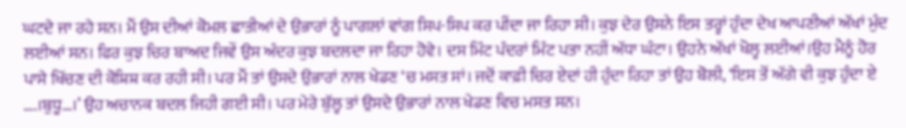ਘਟਦੇ ਜਾ ਰਹੇ ਸਨ। ਮੈਂ ਉਸ ਦੀਆਂ ਕੋਮਲ ਛਾਤੀਆਂ ਦੇ ਉਭਾਰਾਂ ਨੂੰ ਪਾਗਲਾਂ ਵਾਂਗ ਸਿਪ-ਸਿਪ ਕਰ ਪੀਂਦਾ ਜਾ ਰਿਹਾ ਸੀ। ਕੁਝ ਦੇਰ ਉਸਨੇ ਇਸ ਤਰ੍ਹਾਂ ਹੁੰਦਾ ਦੇਖ ਆਪਣੀਆਂ ਅੱਖਾਂ ਮੁੰਦ ਲਈਆਂ ਸਨ। ਫਿਰ ਕੁਝ ਚਿਰ ਬਾਅਦ ਜਿਵੇਂ ਉਸ ਅੰਦਰ ਕੁਝ ਬਦਲਦਾ ਜਾ ਰਿਹਾ ਹੋਵੇ। ਦਸ ਮਿੰਟ ਪੰਦਰਾਂ ਮਿੰਟ ਪਤਾ ਨਹੀਂ ਅੱਧਾ ਘੰਟਾ। ਉਹਨੇ ਅੱਖਾਂ ਖੋਲ੍ਹ ਲਈਆਂ।ਉਹ ਮੈਨੂੰ ਹੋਰ ਪਾਸੇ ਖਿੱਚਣ ਦੀ ਕੋਸ਼ਿਸ਼ ਕਰ ਰਹੀ ਸੀ। ਪਰ ਮੈਂ ਤਾਂ ਉਸਦੇ ਉਭਾਰਾਂ ਨਾਲ ਖੇਡਣ ‘ਚ ਮਸਤ ਸਾਂ। ਜਦੋਂ ਕਾਫ਼ੀ ਚਿਰ ਏਦਾਂ ਹੀ ਹੁੰਦਾ ਰਿਹਾ ਤਾਂ ਉਹ ਬੋਲੀ, ‘ਇਸ ਤੋਂ ਅੱਗੇ ਵੀ ਕੁਝ ਹੁੰਦਾ ਏ ….।ਬੁਧੂ…।’ ਉਹ ਅਚਾਨਕ ਬਦਲ ਜਿਹੀ ਗਈ ਸੀ। ਪਰ ਮੇਰੇ ਬੁੱਲ੍ਹ ਤਾਂ ਉਸਦੇ ਉਭਾਰਾਂ ਨਾਲ ਖੇਡਣ ਵਿਚ ਮਸਤ ਸਨ।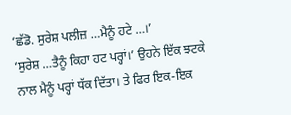‘ਛੱਡੋ. ਸੁਰੇਸ਼ ਪਲੀਜ਼ …ਮੈਨੂੰ ਹਟੇ …।’
‘ਸੁਰੇਸ਼ …ਤੈਨੂੰ ਕਿਹਾ ਹਟ ਪਰ੍ਹਾਂ।’ ਉਹਨੇ ਇੱਕ ਝਟਕੇ ਨਾਲ ਮੈਨੂੰ ਪਰ੍ਹਾਂ ਧੱਕ ਦਿੱਤਾ। ਤੇ ਫਿਰ ਇਕ-ਇਕ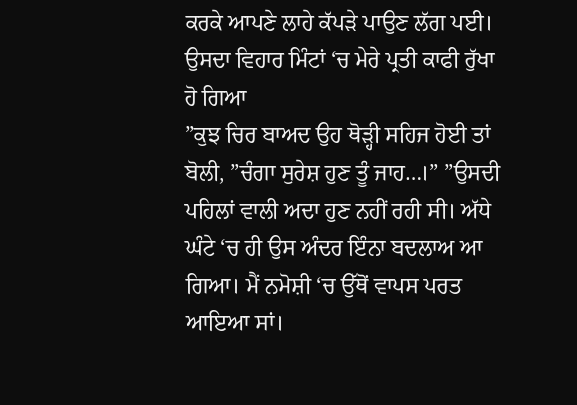ਕਰਕੇ ਆਪਣੇ ਲਾਹੇ ਕੱਪੜੇ ਪਾਉਣ ਲੱਗ ਪਈ। ਉਸਦਾ ਵਿਹਾਰ ਮਿੰਟਾਂ ‘ਚ ਮੇਰੇ ਪ੍ਰਤੀ ਕਾਫੀ ਰੁੱਖਾ ਹੋ ਗਿਆ
”ਕੁਝ ਚਿਰ ਬਾਅਦ ਉਹ ਥੋੜ੍ਹੀ ਸਹਿਜ ਹੋਈ ਤਾਂ ਬੋਲੀ, ”ਚੰਗਾ ਸੁਰੇਸ਼ ਹੁਣ ਤੂੰ ਜਾਹ…।” ”ਉਸਦੀ ਪਹਿਲਾਂ ਵਾਲੀ ਅਦਾ ਹੁਣ ਨਹੀਂ ਰਹੀ ਸੀ। ਅੱਧੇ ਘੰਟੇ ‘ਚ ਹੀ ਉਸ ਅੰਦਰ ਇੰਨਾ ਬਦਲਾਅ ਆ ਗਿਆ। ਮੈਂ ਨਮੋਸ਼ੀ ‘ਚ ਉੱਥੋਂ ਵਾਪਸ ਪਰਤ ਆਇਆ ਸਾਂ।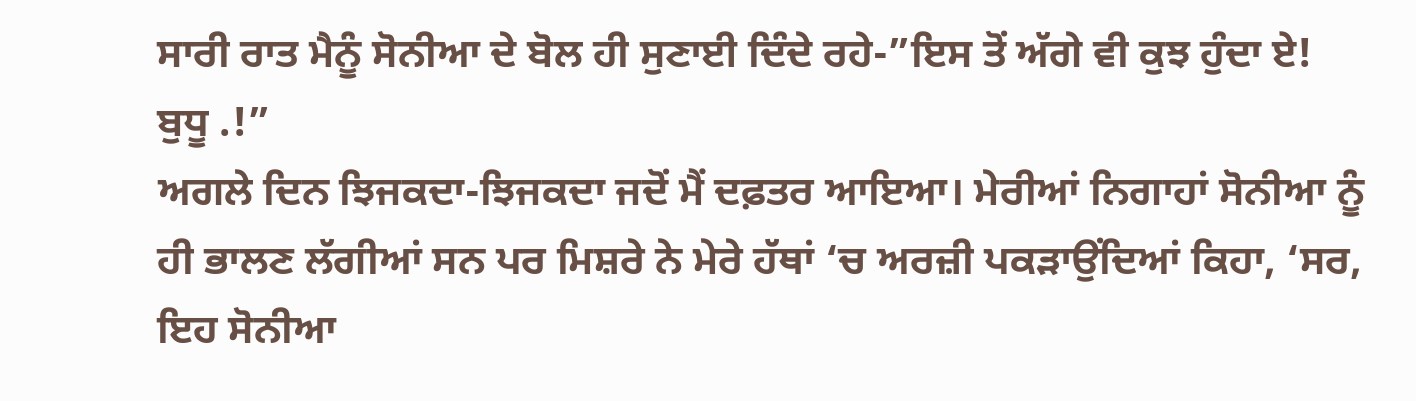ਸਾਰੀ ਰਾਤ ਮੈਨੂੰ ਸੋਨੀਆ ਦੇ ਬੋਲ ਹੀ ਸੁਣਾਈ ਦਿੰਦੇ ਰਹੇ-”ਇਸ ਤੋਂ ਅੱਗੇ ਵੀ ਕੁਝ ਹੁੰਦਾ ਏ! ਬੁਧੂ .!”
ਅਗਲੇ ਦਿਨ ਝਿਜਕਦਾ-ਝਿਜਕਦਾ ਜਦੋਂ ਮੈਂ ਦਫ਼ਤਰ ਆਇਆ। ਮੇਰੀਆਂ ਨਿਗਾਹਾਂ ਸੋਨੀਆ ਨੂੰ ਹੀ ਭਾਲਣ ਲੱਗੀਆਂ ਸਨ ਪਰ ਮਿਸ਼ਰੇ ਨੇ ਮੇਰੇ ਹੱਥਾਂ ‘ਚ ਅਰਜ਼ੀ ਪਕੜਾਉਂਦਿਆਂ ਕਿਹਾ, ‘ਸਰ, ਇਹ ਸੋਨੀਆ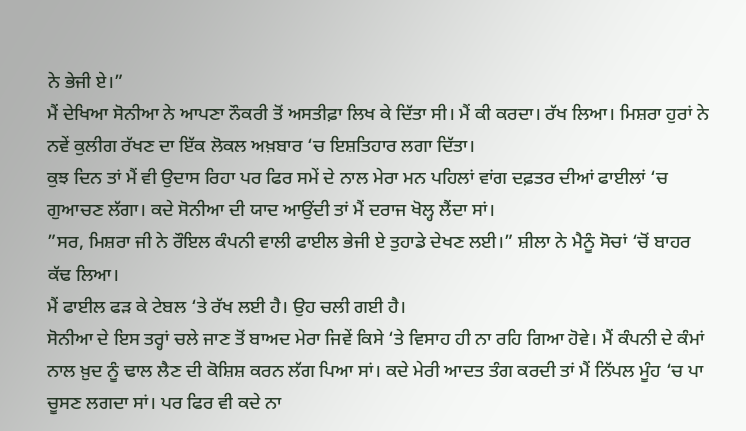ਨੇ ਭੇਜੀ ਏ।”
ਮੈਂ ਦੇਖਿਆ ਸੋਨੀਆ ਨੇ ਆਪਣਾ ਨੌਕਰੀ ਤੋਂ ਅਸਤੀਫ਼ਾ ਲਿਖ ਕੇ ਦਿੱਤਾ ਸੀ। ਮੈਂ ਕੀ ਕਰਦਾ। ਰੱਖ ਲਿਆ। ਮਿਸ਼ਰਾ ਹੁਰਾਂ ਨੇ ਨਵੇਂ ਕੁਲੀਗ ਰੱਖਣ ਦਾ ਇੱਕ ਲੋਕਲ ਅਖ਼ਬਾਰ ‘ਚ ਇਸ਼ਤਿਹਾਰ ਲਗਾ ਦਿੱਤਾ।
ਕੁਝ ਦਿਨ ਤਾਂ ਮੈਂ ਵੀ ਉਦਾਸ ਰਿਹਾ ਪਰ ਫਿਰ ਸਮੇਂ ਦੇ ਨਾਲ ਮੇਰਾ ਮਨ ਪਹਿਲਾਂ ਵਾਂਗ ਦਫ਼ਤਰ ਦੀਆਂ ਫਾਈਲਾਂ ‘ਚ ਗੁਆਚਣ ਲੱਗਾ। ਕਦੇ ਸੋਨੀਆ ਦੀ ਯਾਦ ਆਉਂਦੀ ਤਾਂ ਮੈਂ ਦਰਾਜ ਖੋਲ੍ਹ ਲੈਂਦਾ ਸਾਂ।
”ਸਰ, ਮਿਸ਼ਰਾ ਜੀ ਨੇ ਰੌਇਲ ਕੰਪਨੀ ਵਾਲੀ ਫਾਈਲ ਭੇਜੀ ਏ ਤੁਹਾਡੇ ਦੇਖਣ ਲਈ।” ਸ਼ੀਲਾ ਨੇ ਮੈਨੂੰ ਸੋਚਾਂ ‘ਚੋਂ ਬਾਹਰ ਕੱਢ ਲਿਆ।
ਮੈਂ ਫਾਈਲ ਫੜ ਕੇ ਟੇਬਲ ‘ਤੇ ਰੱਖ ਲਈ ਹੈ। ਉਹ ਚਲੀ ਗਈ ਹੈ।
ਸੋਨੀਆ ਦੇ ਇਸ ਤਰ੍ਹਾਂ ਚਲੇ ਜਾਣ ਤੋਂ ਬਾਅਦ ਮੇਰਾ ਜਿਵੇਂ ਕਿਸੇ ‘ਤੇ ਵਿਸਾਹ ਹੀ ਨਾ ਰਹਿ ਗਿਆ ਹੋਵੇ। ਮੈਂ ਕੰਪਨੀ ਦੇ ਕੰਮਾਂ ਨਾਲ ਖ਼ੁਦ ਨੂੰ ਢਾਲ ਲੈਣ ਦੀ ਕੋਸ਼ਿਸ਼ ਕਰਨ ਲੱਗ ਪਿਆ ਸਾਂ। ਕਦੇ ਮੇਰੀ ਆਦਤ ਤੰਗ ਕਰਦੀ ਤਾਂ ਮੈਂ ਨਿੱਪਲ ਮੂੰਹ ‘ਚ ਪਾ ਚੂਸਣ ਲਗਦਾ ਸਾਂ। ਪਰ ਫਿਰ ਵੀ ਕਦੇ ਨਾ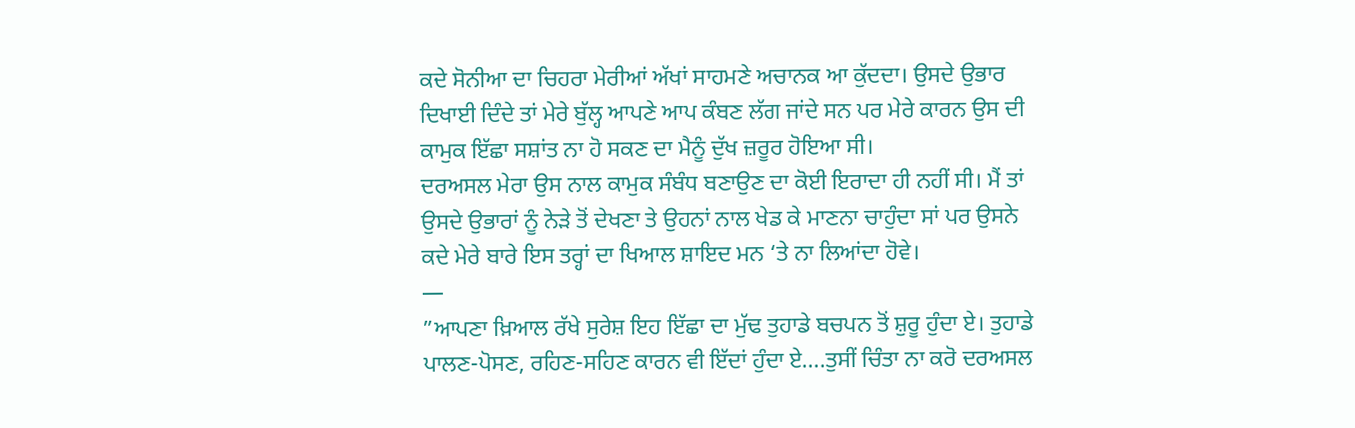ਕਦੇ ਸੋਨੀਆ ਦਾ ਚਿਹਰਾ ਮੇਰੀਆਂ ਅੱਖਾਂ ਸਾਹਮਣੇ ਅਚਾਨਕ ਆ ਕੁੱਦਦਾ। ਉਸਦੇ ਉਭਾਰ ਦਿਖਾਈ ਦਿੰਦੇ ਤਾਂ ਮੇਰੇ ਬੁੱਲ੍ਹ ਆਪਣੇ ਆਪ ਕੰਬਣ ਲੱਗ ਜਾਂਦੇ ਸਨ ਪਰ ਮੇਰੇ ਕਾਰਨ ਉਸ ਦੀ ਕਾਮੁਕ ਇੱਛਾ ਸਸ਼ਾਂਤ ਨਾ ਹੋ ਸਕਣ ਦਾ ਮੈਨੂੰ ਦੁੱਖ ਜ਼ਰੂਰ ਹੋਇਆ ਸੀ।
ਦਰਅਸਲ ਮੇਰਾ ਉਸ ਨਾਲ ਕਾਮੁਕ ਸੰਬੰਧ ਬਣਾਉਣ ਦਾ ਕੋਈ ਇਰਾਦਾ ਹੀ ਨਹੀਂ ਸੀ। ਮੈਂ ਤਾਂ ਉਸਦੇ ਉਭਾਰਾਂ ਨੂੰ ਨੇੜੇ ਤੋਂ ਦੇਖਣਾ ਤੇ ਉਹਨਾਂ ਨਾਲ ਖੇਡ ਕੇ ਮਾਣਨਾ ਚਾਹੁੰਦਾ ਸਾਂ ਪਰ ਉਸਨੇ ਕਦੇ ਮੇਰੇ ਬਾਰੇ ਇਸ ਤਰ੍ਹਾਂ ਦਾ ਖਿਆਲ ਸ਼ਾਇਦ ਮਨ ‘ਤੇ ਨਾ ਲਿਆਂਦਾ ਹੋਵੇ।
—
”ਆਪਣਾ ਖ਼ਿਆਲ ਰੱਖੇ ਸੁਰੇਸ਼ ਇਹ ਇੱਛਾ ਦਾ ਮੁੱਢ ਤੁਹਾਡੇ ਬਚਪਨ ਤੋਂ ਸ਼ੁਰੂ ਹੁੰਦਾ ਏ। ਤੁਹਾਡੇ ਪਾਲਣ-ਪੋਸਣ, ਰਹਿਣ-ਸਹਿਣ ਕਾਰਨ ਵੀ ਇੱਦਾਂ ਹੁੰਦਾ ਏ….ਤੁਸੀਂ ਚਿੰਤਾ ਨਾ ਕਰੋ ਦਰਅਸਲ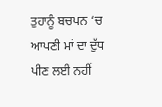ਤੁਹਾਨੂੰ ਬਚਪਨ ‘ਚ ਆਪਣੀ ਮਾਂ ਦਾ ਦੁੱਧ ਪੀਣ ਲਈ ਨਹੀਂ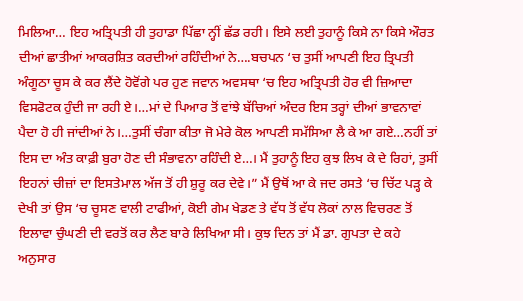ਮਿਲਿਆ… ਇਹ ਅਤ੍ਰਿਪਤੀ ਹੀ ਤੁਹਾਡਾ ਪਿੱਛਾ ਨ੍ਹੀਂ ਛੱਡ ਰਹੀ। ਇਸੇ ਲਈ ਤੁਹਾਨੂੰ ਕਿਸੇ ਨਾ ਕਿਸੇ ਔਰਤ ਦੀਆਂ ਛਾਤੀਆਂ ਆਕਰਸ਼ਿਤ ਕਰਦੀਆਂ ਰਹਿੰਦੀਆਂ ਨੇ….ਬਚਪਨ ‘ਚ ਤੁਸੀਂ ਆਪਣੀ ਇਹ ਤ੍ਰਿਪਤੀ ਅੰਗੂਠਾ ਚੂਸ ਕੇ ਕਰ ਲੈਂਦੇ ਹੋਵੋਂਗੇ ਪਰ ਹੁਣ ਜਵਾਨ ਅਵਸਥਾ ‘ਚ ਇਹ ਅਤ੍ਰਿਪਤੀ ਹੋਰ ਵੀ ਜ਼ਿਆਦਾ ਵਿਸਫੋਟਕ ਹੁੰਦੀ ਜਾ ਰਹੀ ਏ।…ਮਾਂ ਦੇ ਪਿਆਰ ਤੋਂ ਵਾਂਝੇ ਬੱਚਿਆਂ ਅੰਦਰ ਇਸ ਤਰ੍ਹਾਂ ਦੀਆਂ ਭਾਵਨਾਵਾਂ ਪੈਦਾ ਹੋ ਹੀ ਜਾਂਦੀਆਂ ਨੇ।…ਤੁਸੀਂ ਚੰਗਾ ਕੀਤਾ ਜੋ ਮੇਰੇ ਕੋਲ ਆਪਣੀ ਸਮੱਸਿਆ ਲੈ ਕੇ ਆ ਗਏ…ਨਹੀਂ ਤਾਂ ਇਸ ਦਾ ਅੰਤ ਕਾਫ਼ੀ ਬੁਰਾ ਹੋਣ ਦੀ ਸੰਭਾਵਨਾ ਰਹਿੰਦੀ ਏ…। ਮੈਂ ਤੁਹਾਨੂੰ ਇਹ ਕੁਝ ਲਿਖ ਕੇ ਦੇ ਰਿਹਾਂ, ਤੁਸੀਂ ਇਹਨਾਂ ਚੀਜ਼ਾਂ ਦਾ ਇਸਤੇਮਾਲ ਅੱਜ ਤੋਂ ਹੀ ਸ਼ੁਰੂ ਕਰ ਦੇਵੇ।” ਮੈਂ ਉਥੋਂ ਆ ਕੇ ਜਦ ਰਸਤੇ ‘ਚ ਚਿੱਟ ਪੜ੍ਹ ਕੇ ਦੇਖੀ ਤਾਂ ਉਸ ‘ਚ ਚੂਸਣ ਵਾਲੀ ਟਾਫੀਆਂ, ਕੋਈ ਗੇਮ ਖੇਡਣ ਤੇ ਵੱਧ ਤੋਂ ਵੱਧ ਲੋਕਾਂ ਨਾਲ ਵਿਚਰਣ ਤੋਂ ਇਲਾਵਾ ਚੁੰਘਣੀ ਦੀ ਵਰਤੋਂ ਕਰ ਲੈਣ ਬਾਰੇ ਲਿਖਿਆ ਸੀ। ਕੁਝ ਦਿਨ ਤਾਂ ਮੈਂ ਡਾ. ਗੁਪਤਾ ਦੇ ਕਹੇ ਅਨੁਸਾਰ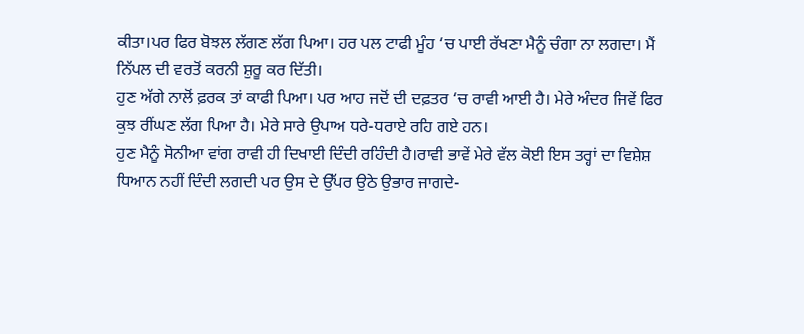ਕੀਤਾ।ਪਰ ਫਿਰ ਬੋਝਲ ਲੱਗਣ ਲੱਗ ਪਿਆ। ਹਰ ਪਲ ਟਾਫੀ ਮੂੰਹ ‘ਚ ਪਾਈ ਰੱਖਣਾ ਮੈਨੂੰ ਚੰਗਾ ਨਾ ਲਗਦਾ। ਮੈਂ ਨਿੱਪਲ ਦੀ ਵਰਤੋਂ ਕਰਨੀ ਸ਼ੁਰੂ ਕਰ ਦਿੱਤੀ।
ਹੁਣ ਅੱਗੇ ਨਾਲੋਂ ਫ਼ਰਕ ਤਾਂ ਕਾਫੀ ਪਿਆ। ਪਰ ਆਹ ਜਦੋਂ ਦੀ ਦਫ਼ਤਰ ‘ਚ ਰਾਵੀ ਆਈ ਹੈ। ਮੇਰੇ ਅੰਦਰ ਜਿਵੇਂ ਫਿਰ ਕੁਝ ਰੀਂਘਣ ਲੱਗ ਪਿਆ ਹੈ। ਮੇਰੇ ਸਾਰੇ ਉਪਾਅ ਧਰੇ-ਧਰਾਏ ਰਹਿ ਗਏ ਹਨ।
ਹੁਣ ਮੈਨੂੰ ਸੋਨੀਆ ਵਾਂਗ ਰਾਵੀ ਹੀ ਦਿਖਾਈ ਦਿੰਦੀ ਰਹਿੰਦੀ ਹੈ।ਰਾਵੀ ਭਾਵੇਂ ਮੇਰੇ ਵੱਲ ਕੋਈ ਇਸ ਤਰ੍ਹਾਂ ਦਾ ਵਿਸ਼ੇਸ਼ ਧਿਆਨ ਨਹੀਂ ਦਿੰਦੀ ਲਗਦੀ ਪਰ ਉਸ ਦੇ ਉੱਪਰ ਉਠੇ ਉਭਾਰ ਜਾਗਦੇ-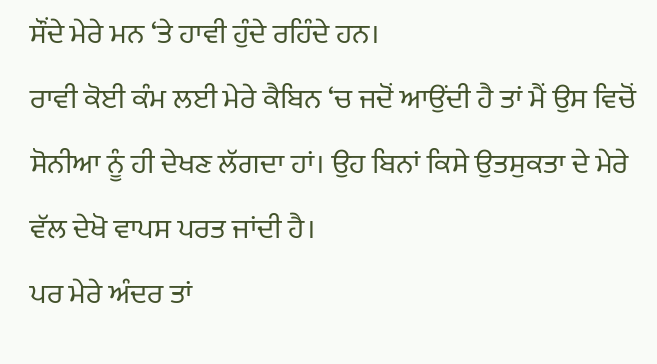ਸੌਂਦੇ ਮੇਰੇ ਮਨ ‘ਤੇ ਹਾਵੀ ਹੁੰਦੇ ਰਹਿੰਦੇ ਹਨ।
ਰਾਵੀ ਕੋਈ ਕੰਮ ਲਈ ਮੇਰੇ ਕੈਬਿਨ ‘ਚ ਜਦੋਂ ਆਉਂਦੀ ਹੈ ਤਾਂ ਮੈਂ ਉਸ ਵਿਚੋਂ ਸੋਨੀਆ ਨੂੰ ਹੀ ਦੇਖਣ ਲੱਗਦਾ ਹਾਂ। ਉਹ ਬਿਨਾਂ ਕਿਸੇ ਉਤਸੁਕਤਾ ਦੇ ਮੇਰੇ ਵੱਲ ਦੇਖੋ ਵਾਪਸ ਪਰਤ ਜਾਂਦੀ ਹੈ।
ਪਰ ਮੇਰੇ ਅੰਦਰ ਤਾਂ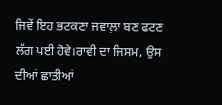ਜਿਵੇਂ ਇਹ ਭਟਕਣਾ ਜਵਾਲ਼ਾ ਬਣ ਫਟਣ ਲੱਗ ਪਈ ਹੋਵੇ।ਰਾਵੀ ਦਾ ਜਿਸਮ, ਉਸ ਦੀਆਂ ਛਾਤੀਆਂ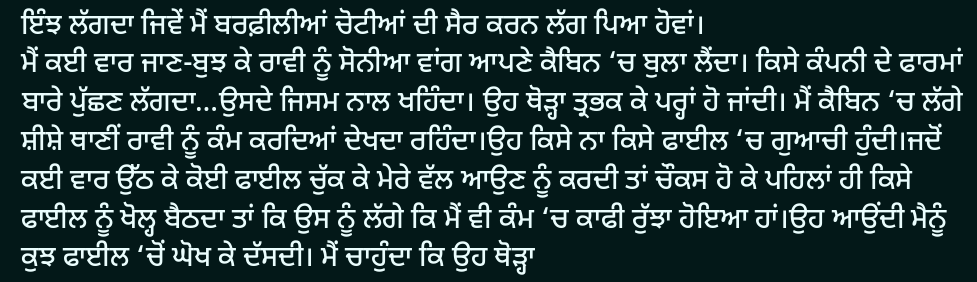ਇੰਝ ਲੱਗਦਾ ਜਿਵੇਂ ਮੈਂ ਬਰਫ਼ੀਲੀਆਂ ਚੋਟੀਆਂ ਦੀ ਸੈਰ ਕਰਨ ਲੱਗ ਪਿਆ ਹੋਵਾਂ।
ਮੈਂ ਕਈ ਵਾਰ ਜਾਣ-ਬੁਝ ਕੇ ਰਾਵੀ ਨੂੰ ਸੋਨੀਆ ਵਾਂਗ ਆਪਣੇ ਕੈਬਿਨ ‘ਚ ਬੁਲਾ ਲੈਂਦਾ। ਕਿਸੇ ਕੰਪਨੀ ਦੇ ਫਾਰਮਾਂ ਬਾਰੇ ਪੁੱਛਣ ਲੱਗਦਾ…ਉਸਦੇ ਜਿਸਮ ਨਾਲ ਖਹਿੰਦਾ। ਉਹ ਥੋੜ੍ਹਾ ਤ੍ਰਭਕ ਕੇ ਪਰ੍ਹਾਂ ਹੋ ਜਾਂਦੀ। ਮੈਂ ਕੈਬਿਨ ‘ਚ ਲੱਗੇ ਸ਼ੀਸ਼ੇ ਥਾਣੀਂ ਰਾਵੀ ਨੂੰ ਕੰਮ ਕਰਦਿਆਂ ਦੇਖਦਾ ਰਹਿੰਦਾ।ਉਹ ਕਿਸੇ ਨਾ ਕਿਸੇ ਫਾਈਲ ‘ਚ ਗੁਆਚੀ ਹੁੰਦੀ।ਜਦੋਂ ਕਈ ਵਾਰ ਉੱਠ ਕੇ ਕੋਈ ਫਾਈਲ ਚੁੱਕ ਕੇ ਮੇਰੇ ਵੱਲ ਆਉਣ ਨੂੰ ਕਰਦੀ ਤਾਂ ਚੌਕਸ ਹੋ ਕੇ ਪਹਿਲਾਂ ਹੀ ਕਿਸੇ ਫਾਈਲ ਨੂੰ ਖੋਲ੍ਹ ਬੈਠਦਾ ਤਾਂ ਕਿ ਉਸ ਨੂੰ ਲੱਗੇ ਕਿ ਮੈਂ ਵੀ ਕੰਮ ‘ਚ ਕਾਫੀ ਰੁੱਝਾ ਹੋਇਆ ਹਾਂ।ਉਹ ਆਉਂਦੀ ਮੈਨੂੰ ਕੁਝ ਫਾਈਲ ‘ਚੋਂ ਘੋਖ ਕੇ ਦੱਸਦੀ। ਮੈਂ ਚਾਹੁੰਦਾ ਕਿ ਉਹ ਥੋੜ੍ਹਾ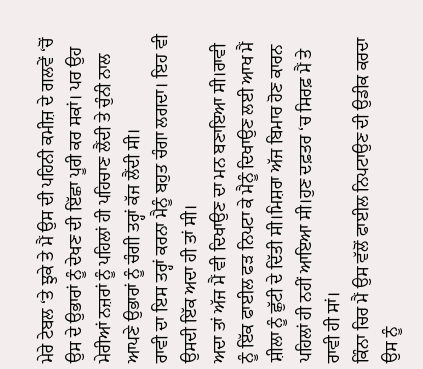ਮੇਰੇ ਟੇਬਲ ‘ਤੇ ਝੁਕੇ ਤੇ ਮੈਂ ਉਸ ਦੀ ਪਹਿਨੀ ਕਮੀਜ਼ ਦੇ ਗਲਵੇਂ ‘ਚੋਂ ਉਸ ਦੇ ਉਭਾਰਾਂ ਨੂੰ ਦੇਖਣ ਦੀ ਇੱਛਾ ਪੂਰੀ ਕਰ ਸਕਾਂ। ਪਰ ਉਹ ਮੇਰੀਆਂ ਨਜ਼ਰਾਂ ਨੂੰ ਪਹਿਲਾਂ ਹੀ ਪਹਿਚਾਣ ਲੈਂਦੀ ਤੇ ਚੁੰਨੀ ਨਾਲ ਆਪਣੇ ਉਭਾਰਾਂ ਨੂੰ ਚੰਗੀ ਤਰ੍ਹਾਂ ਕੱਜ ਲੈਂਦੀ ਸੀ।
ਰਾਵੀ ਦਾ ਇਸ ਤਰ੍ਹਾਂ ਕਰਨਾ ਮੈਨੂੰ ਬਹੁਤ ਚੰਗਾ ਲਗਦਾ। ਇਹ ਵੀ ਉਸਦੀ ਇੱਕ ਅਦਾ ਹੀ ਤਾਂ ਸੀ।
ਅਦਾ ਤਾਂ ਅੱਜ ਮੈਂ ਵੀ ਦਿਖਾਉਣ ਦਾ ਮਨ ਬਣਾਇਆ ਸੀ।ਰਾਵੀ ਨੂੰ ਇੱਕ ਫਾਈਲ ਫੜ ਨਿਪਟਾ ਕੇ ਮੈਨੂੰ ਦਿਖਾਉਣ ਲਈ ਆਖ ਮੈਂ ਸ਼ੀਲਾ ਨੂੰ ਛੁੱਟੀ ਦੇ ਦਿੱਤੀ ਸੀ।ਮਿਸ਼ਰਾ ਅੱਜ ਬਿਮਾਰ ਹੋਣ ਕਾਰਨ ਪਹਿਲਾਂ ਹੀ ਨਹੀਂ ਆਇਆ ਸੀ।ਹੁਣ ਦਫ਼ਤਰ ‘ਚ ਸਿਰਫ਼ ਮੈਂ ਤੇ ਰਾਵੀ ਹੀ ਸਾਂ।
ਕਿੰਨਾ ਚਿਰ ਮੈਂ ਉਸ ਵੱਲੋਂ ਫਾਈਲ ਨਿਪਟਾਉਣ ਦੀ ਉਡੀਕ ਕਰਦਾ ਉਸ ਨੂੰ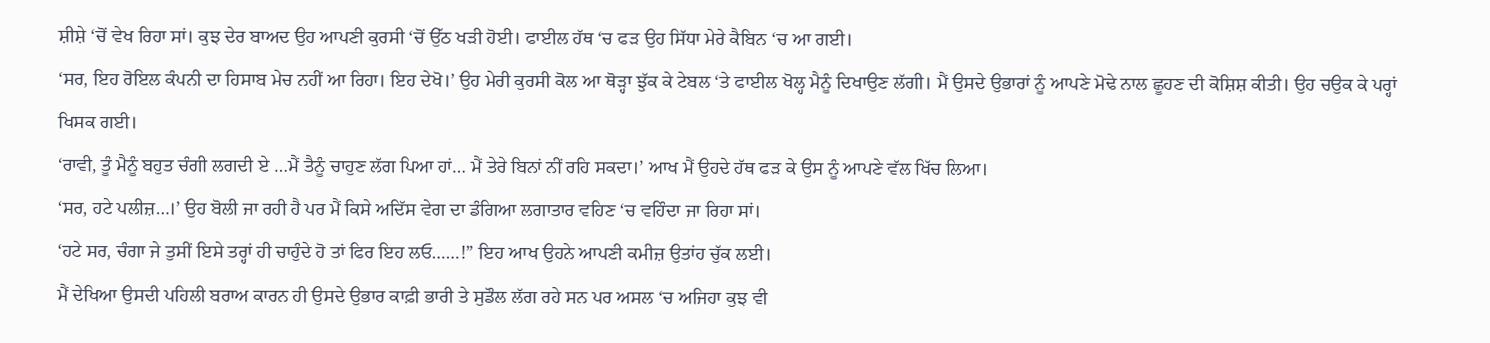ਸ਼ੀਸ਼ੇ ‘ਚੋਂ ਵੇਖ ਰਿਹਾ ਸਾਂ। ਕੁਝ ਦੇਰ ਬਾਅਦ ਉਹ ਆਪਣੀ ਕੁਰਸੀ ‘ਚੋਂ ਉੱਠ ਖੜੀ ਹੋਈ। ਫਾਈਲ ਹੱਥ ‘ਚ ਫੜ ਉਹ ਸਿੱਧਾ ਮੇਰੇ ਕੈਬਿਨ ‘ਚ ਆ ਗਈ।
‘ਸਰ, ਇਹ ਰੋਇਲ ਕੰਪਨੀ ਦਾ ਹਿਸਾਬ ਮੇਚ ਨਹੀਂ ਆ ਰਿਹਾ। ਇਹ ਦੇਖੋ।’ ਉਹ ਮੇਰੀ ਕੁਰਸੀ ਕੋਲ ਆ ਥੋੜ੍ਹਾ ਝੁੱਕ ਕੇ ਟੇਬਲ ‘ਤੇ ਫਾਈਲ ਖੋਲ੍ਹ ਮੈਨੂੰ ਦਿਖਾਉਣ ਲੱਗੀ। ਮੈਂ ਉਸਦੇ ਉਭਾਰਾਂ ਨੂੰ ਆਪਣੇ ਮੋਢੇ ਨਾਲ ਛੂਹਣ ਦੀ ਕੋਸ਼ਿਸ਼ ਕੀਤੀ। ਉਹ ਚਉਕ ਕੇ ਪਰ੍ਹਾਂ ਖਿਸਕ ਗਈ।
‘ਰਾਵੀ, ਤੂੰ ਮੈਨੂੰ ਬਹੁਤ ਚੰਗੀ ਲਗਦੀ ਏ …ਮੈਂ ਤੈਨੂੰ ਚਾਹੁਣ ਲੱਗ ਪਿਆ ਹਾਂ… ਮੈਂ ਤੇਰੇ ਬਿਨਾਂ ਨੀਂ ਰਹਿ ਸਕਦਾ।’ ਆਖ ਮੈਂ ਉਹਦੇ ਹੱਥ ਫੜ ਕੇ ਉਸ ਨੂੰ ਆਪਣੇ ਵੱਲ ਖਿੱਚ ਲਿਆ।
‘ਸਰ, ਹਟੇ ਪਲੀਜ਼…।’ ਉਹ ਬੋਲੀ ਜਾ ਰਹੀ ਹੈ ਪਰ ਮੈਂ ਕਿਸੇ ਅਦਿੱਸ ਵੇਗ ਦਾ ਡੰਗਿਆ ਲਗਾਤਾਰ ਵਹਿਣ ‘ਚ ਵਹਿੰਦਾ ਜਾ ਰਿਹਾ ਸਾਂ।
‘ਹਟੇ ਸਰ, ਚੰਗਾ ਜੇ ਤੁਸੀਂ ਇਸੇ ਤਰ੍ਹਾਂ ਹੀ ਚਾਹੁੰਦੇ ਹੋ ਤਾਂ ਫਿਰ ਇਹ ਲਓ……!” ਇਹ ਆਖ ਉਹਨੇ ਆਪਣੀ ਕਮੀਜ਼ ਉਤਾਂਹ ਚੁੱਕ ਲਈ।
ਮੈਂ ਦੇਖਿਆ ਉਸਦੀ ਪਹਿਲੀ ਬਰਾਅ ਕਾਰਨ ਹੀ ਉਸਦੇ ਉਭਾਰ ਕਾਫ਼ੀ ਭਾਰੀ ਤੇ ਸੁਡੌਲ ਲੱਗ ਰਹੇ ਸਨ ਪਰ ਅਸਲ ‘ਚ ਅਜਿਹਾ ਕੁਝ ਵੀ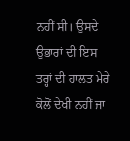ਨਹੀਂ ਸੀ। ਉਸਦੇ ਉਭਾਰਾਂ ਦੀ ਇਸ ਤਰ੍ਹਾਂ ਦੀ ਹਾਲਤ ਮੇਰੇ ਕੋਲੋਂ ਦੇਖੀ ਨਹੀਂ ਜਾ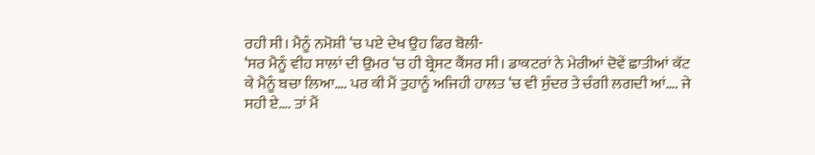ਰਹੀ ਸੀ। ਮੈਨੂੰ ਨਮੋਸ਼ੀ ‘ਚ ਪਏ ਦੇਖ ਉਹ ਫਿਰ ਬੋਲੀ-
‘ਸਰ ਮੈਨੂੰ ਵੀਹ ਸਾਲਾਂ ਦੀ ਉਮਰ ‘ਚ ਹੀ ਬ੍ਰੇਸਟ ਕੈਂਸਰ ਸੀ। ਡਾਕਟਰਾਂ ਨੇ ਮੇਰੀਆਂ ਦੋਵੇਂ ਛਾਤੀਆਂ ਕੱਟ ਕੇ ਮੈਨੂੰ ਬਚਾ ਲਿਆ…. ਪਰ ਕੀ ਮੈਂ ਤੁਹਾਨੂੰ ਅਜਿਹੀ ਹਾਲਤ ‘ਚ ਵੀ ਸੁੰਦਰ ਤੇ ਚੰਗੀ ਲਗਦੀ ਆਂ…. ਜੇ ਸਹੀ ਏ…. ਤਾਂ ਮੈਂ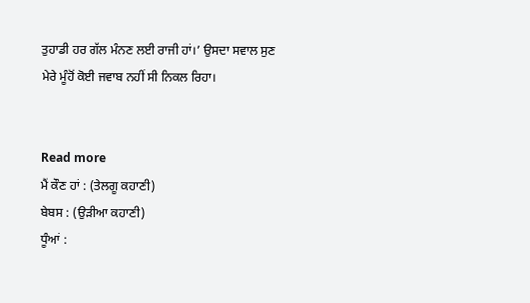ਤੁਹਾਡੀ ਹਰ ਗੱਲ ਮੰਨਣ ਲਈ ਰਾਜੀ ਹਾਂ।’ ਉਸਦਾ ਸਵਾਲ ਸੁਣ ਮੇਰੇ ਮੂੰਹੋਂ ਕੋਈ ਜਵਾਬ ਨਹੀਂ ਸੀ ਨਿਕਲ ਰਿਹਾ।


Read more
ਮੈਂ ਕੌਣ ਹਾਂ : (ਤੇਲਗੂ ਕਹਾਣੀ)
ਬੇਬਸ : (ਉੜੀਆ ਕਹਾਣੀ)
ਧੂੰਆਂ :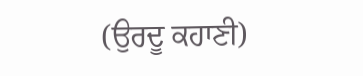(ਉਰਦੂ ਕਹਾਣੀ)